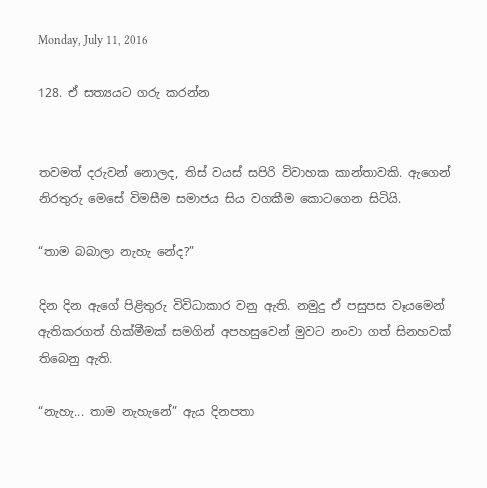Monday, July 11, 2016

128. ඒ සත්‍යයට ගරු කරන්න


තවමත් දරුවන් නොලද, තිස් වයස් සපිරි විවාහක කාන්තාවකි. ඇගෙන් නිරතුරු මෙසේ විමසීම සමාජය සිය වගකීම කොටගෙන සිටියි.

“තාම බබාලා නැහැ නේද?”

දින දින ඇගේ පිළිතුරු විවිධාකාර වනු ඇති. නමුදු ඒ පසුපස වෑයමෙන් ඇතිකරගත් හික්මීමක් සමගින් අපහසුවෙන් මුවට නංවා ගත් සිනහවක් තිබෙනු ඇති.

“නැහැ... තාම නැහැනේ” ඇය දිනපතා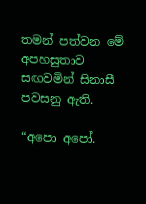තමන් පත්වන මේ අපහසුතාව සඟවමින් සිනාසී පවසනු ඇති.

“අපො අපෝ.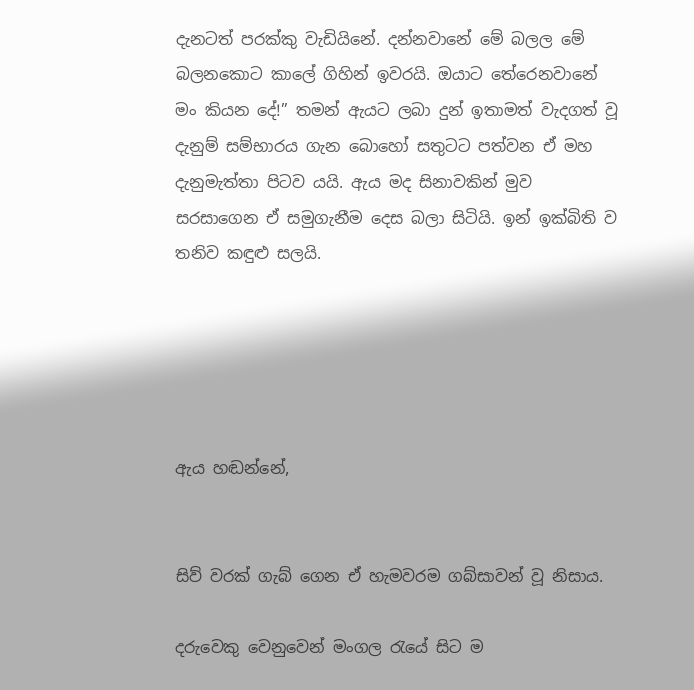දැනටත් පරක්කු වැඩියිනේ. දන්නවානේ මේ බලල මේ බලනකොට කාලේ ගිහින් ඉවරයි. ඔයාට තේරෙනවානේ මං කියන දේ!” තමන් ඇයට ලබා දුන් ඉතාමත් වැදගත් වූ දැනුම් සම්භාරය ගැන බොහෝ සතුටට පත්වන ඒ මහ දැනුමැත්තා පිටව යයි. ඇය මද සිනාවකින් මුව සරසාගෙන ඒ සමුගැනීම දෙස බලා සිටියි. ඉන් ඉක්බිති ව තනිව කඳුළු සලයි.





ඇය හඬන්නේ,


සිව් වරක් ගැබ් ගෙන ඒ හැමවරම ගබ්සාවන් වූ නිසාය.

දරුවෙකු වෙනුවෙන් මංගල රැයේ සිට ම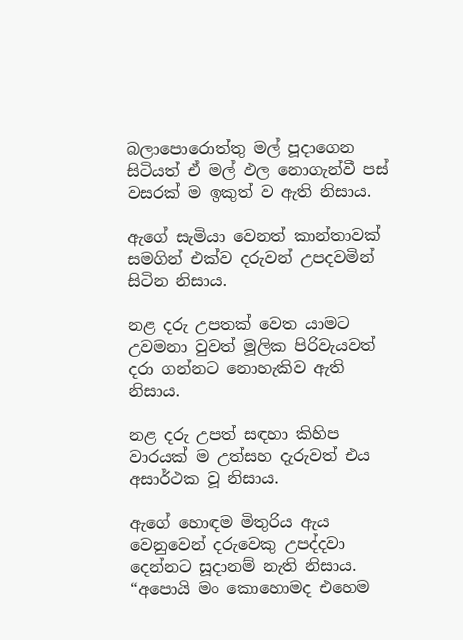බලාපොරොත්තු මල් පූදාගෙන සිටියත් ඒ මල් ඵල නොගැන්වී පස් වසරක් ම ඉකුත් ව ඇති නිසාය.

ඇගේ සැමියා වෙනත් කාන්තාවක් සමගින් එක්ව දරුවන් උපදවමින් සිටින නිසාය.

නළ දරු උපතක් වෙත යාමට උවමනා වුවත් මූලික පිරිවැයවත් දරා ගන්නට නොහැකිව ඇති නිසාය.

නළ දරු උපත් සඳහා කිහිප වාරයක් ම උත්සහ දැරුවත් එය අසාර්ථක වූ නිසාය.

ඇගේ හොඳම මිතුරිය ඇය වෙනුවෙන් දරුවෙකු උපද්දවා දෙන්නට සූදානම් නැති නිසාය. “අපොයි මං කොහොමද එහෙම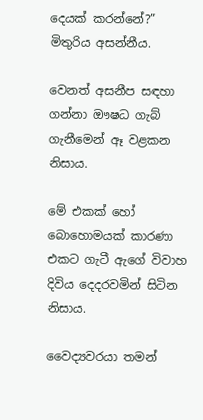දෙයක් කරන්නේ?” මිතුරිය අසන්නීය.

වෙනත් අසනීප සඳහා ගන්නා ඖෂධ ගැබ් ගැනීමෙන් ඈ වළකන නිසාය.

මේ එකක් හෝ බොහොමයක් කාරණා එකට ගැටී ඇගේ විවාහ දිවිය දෙදරවමින් සිටින නිසාය.

වෛද්‍යවරයා තමන්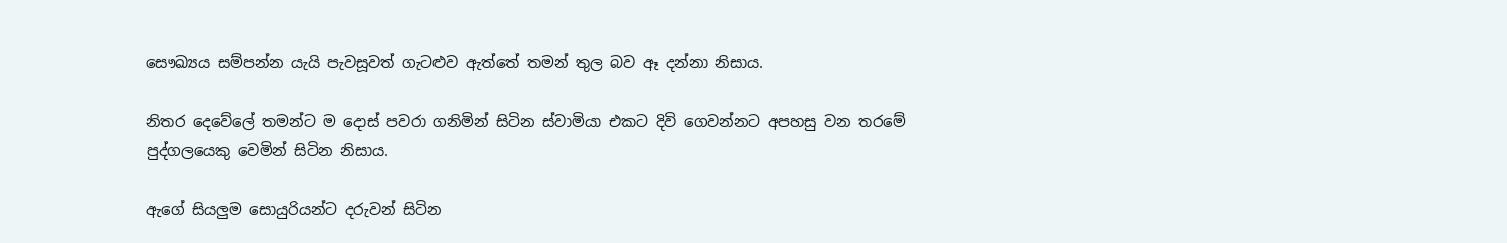සෞඛ්‍යය සම්පන්න යැයි පැවසූවත් ගැටළුව ඇත්තේ තමන් තුල බව ඈ දන්නා නිසාය.

නිතර දෙවේලේ තමන්ට ම දොස් පවරා ගනිමින් සිටින ස්වාමියා එකට දිවි ගෙවන්නට අපහසු වන තරමේ පුද්ගලයෙකු වෙමින් සිටින නිසාය.

ඇගේ සියලුම සොයුරියන්ට දරුවන් සිටින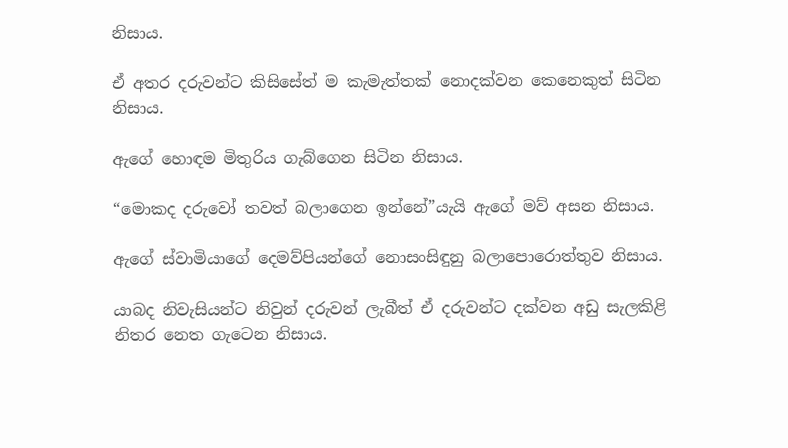නිසාය.

ඒ අතර දරුවන්ට කිසිසේත් ම කැමැත්තක් නොදක්වන කෙනෙකුත් සිටින නිසාය.

ඇගේ හොඳම මිතුරිය ගැබ්ගෙන සිටින නිසාය.

“මොකද දරුවෝ තවත් බලාගෙන ඉන්නේ”යැයි ඇගේ මව් අසන නිසාය.

ඇගේ ස්වාමියාගේ දෙමව්පියන්ගේ නොසංසිඳුනු බලාපොරොත්තුව නිසාය.

යාබද නිවැසියන්ට නිවුන් දරුවන් ලැබීත් ඒ දරුවන්ට දක්වන අඩු සැලකිළි නිතර නෙත ගැටෙන නිසාය.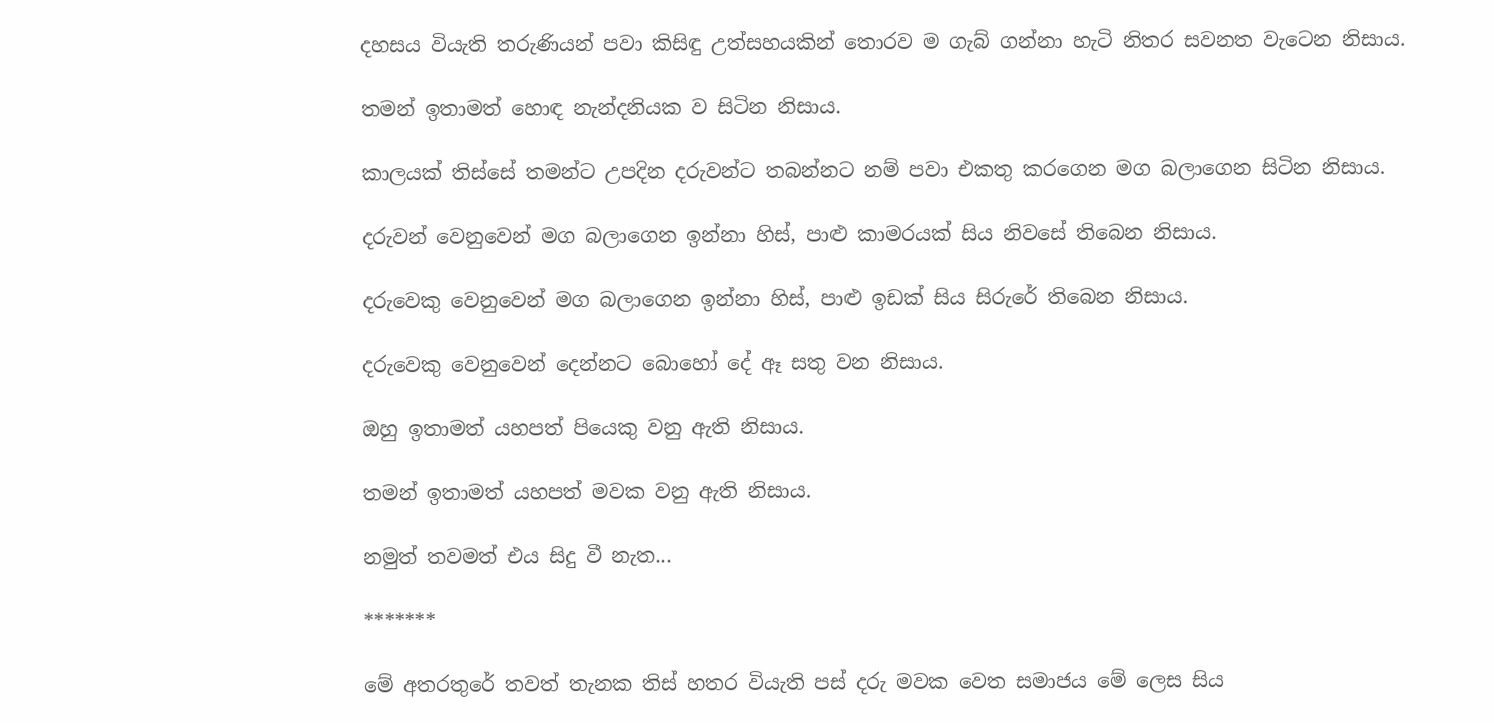දහසය වියැති තරුණියන් පවා කිසිඳු උත්සහයකින් තොරව ම ගැබ් ගන්නා හැටි නිතර සවනත වැටෙන නිසාය.

තමන් ඉතාමත් හොඳ නැන්දනියක ව සිටින නිසාය.

කාලයක් තිස්සේ තමන්ට උපදින දරුවන්ට තබන්නට නම් පවා එකතු කරගෙන මග බලාගෙන සිටින නිසාය.

දරුවන් වෙනුවෙන් මග බලාගෙන ඉන්නා හිස්, පාළු කාමරයක් සිය නිවසේ තිබෙන නිසාය.

දරුවෙකු වෙනුවෙන් මග බලාගෙන ඉන්නා හිස්, පාළු ඉඩක් සිය සිරුරේ තිබෙන නිසාය.

දරුවෙකු වෙනුවෙන් දෙන්නට බොහෝ දේ ඈ සතු වන නිසාය.

ඔහු ඉතාමත් යහපත් පියෙකු වනු ඇති නිසාය.

තමන් ඉතාමත් යහපත් මවක වනු ඇති නිසාය.

නමුත් තවමත් එය සිදු වී නැත...

*******

මේ අතරතුරේ තවත් තැනක තිස් හතර වියැති පස් දරු මවක වෙත සමාජය මේ ලෙස සිය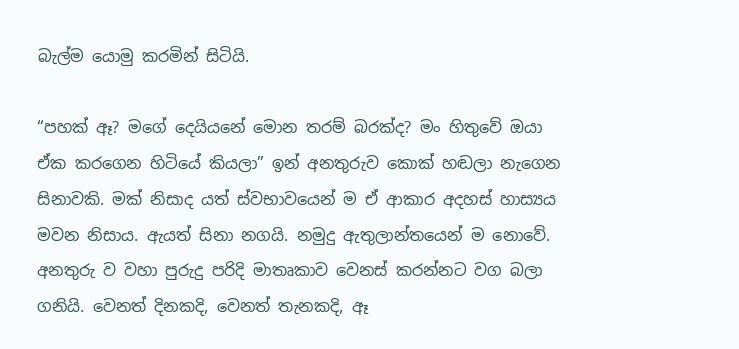බැල්ම යොමු කරමින් සිටියි.

“පහක් ඈ? මගේ දෙයියනේ මොන තරම් බරක්ද? මං හිතුවේ ඔයා ඒක කරගෙන හිටියේ කියලා” ඉන් අනතුරුව කොක් හඬලා නැගෙන සිනාවකි. මක් නිසාද යත් ස්වභාවයෙන් ම ඒ ආකාර අදහස් හාස්‍යය මවන නිසාය. ඇයත් සිනා නගයි. නමුදු ඇතුලාන්තයෙන් ම නොවේ. අනතුරු ව වහා පුරුදු පරිදි මාතෘකාව වෙනස් කරන්නට වග බලා ගනියි. වෙනත් දිනකදි, වෙනත් තැනකදි, ඈ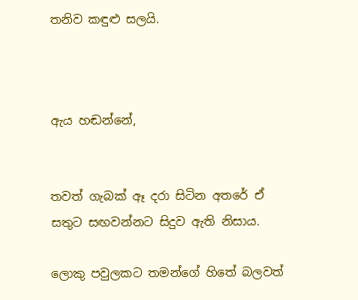තනිව කඳුළු සලයි.



ඇය හඬන්නේ,


තවත් ගැබක් ඈ දරා සිටින අතරේ ඒ සතුට සඟවන්නට සිදුව ඇති නිසාය.

ලොකු පවුලකට තමන්ගේ හිතේ බලවත්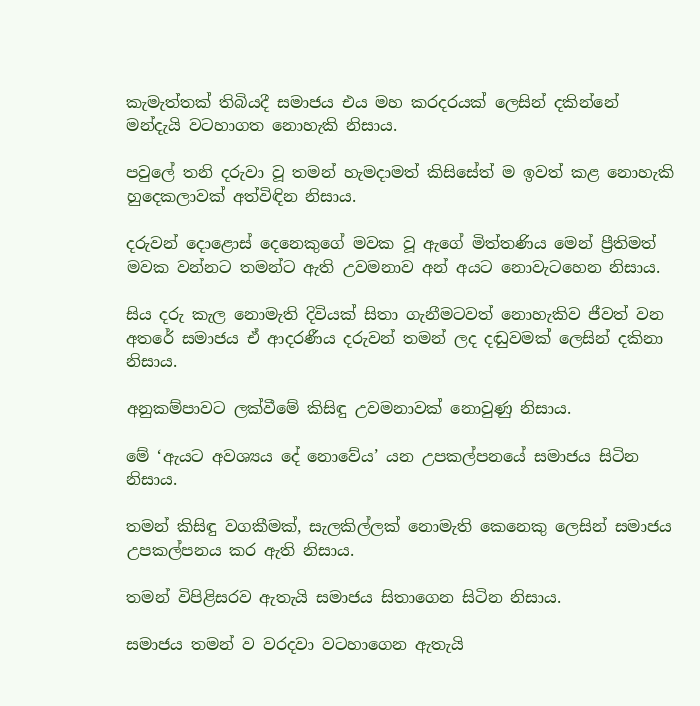කැමැත්තක් තිබියදී සමාජය එය මහ කරදරයක් ලෙසින් දකින්නේ මන්දැයි වටහාගත නොහැකි නිසාය.

පවුලේ තනි දරුවා වූ තමන් හැමදාමත් කිසිසේත් ම ඉවත් කළ නොහැකි හුදෙකලාවක් අත්විඳින නිසාය.

දරුවන් දොළොස් දෙනෙකුගේ මවක වූ ඇගේ මිත්තණිය මෙන් ප්‍රීතිමත් මවක වන්නට තමන්ට ඇති උවමනාව අන් අයට නොවැටහෙන නිසාය.

සිය දරු කැල නොමැති දිවියක් සිතා ගැනීමටවත් නොහැකිව ජීවත් වන අතරේ සමාජය ඒ ආදරණීය දරුවන් තමන් ලද දඬුවමක් ලෙසින් දකිනා නිසාය.

අනුකම්පාවට ලක්වීමේ කිසිඳු උවමනාවක් නොවුණු නිසාය.

මේ ‘ඇයට අවශ්‍යය දේ නොවේය’ යන උපකල්පනයේ සමාජය සිටින නිසාය.

තමන් කිසිඳු වගකීමක්, සැලකිල්ලක් නොමැති කෙනෙකු ලෙසින් සමාජය උපකල්පනය කර ඇති නිසාය.

තමන් විපිළිසරව ඇතැයි සමාජය සිතාගෙන සිටින නිසාය.

සමාජය තමන් ව වරදවා වටහාගෙන ඇතැයි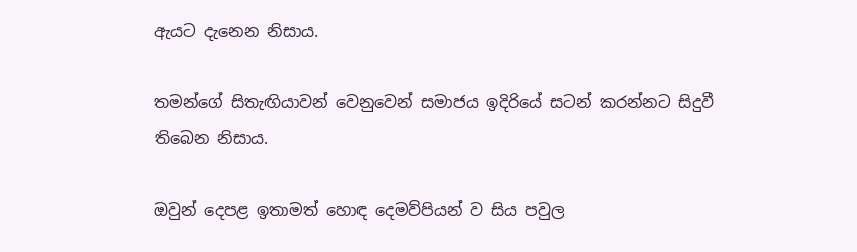ඇයට දැනෙන නිසාය.

තමන්ගේ සිතැඟියාවන් වෙනුවෙන් සමාජය ඉදිරියේ සටන් කරන්නට සිදුවී තිබෙන නිසාය.

ඔවුන් දෙපළ ඉතාමත් හොඳ දෙමව්පියන් ව සිය පවුල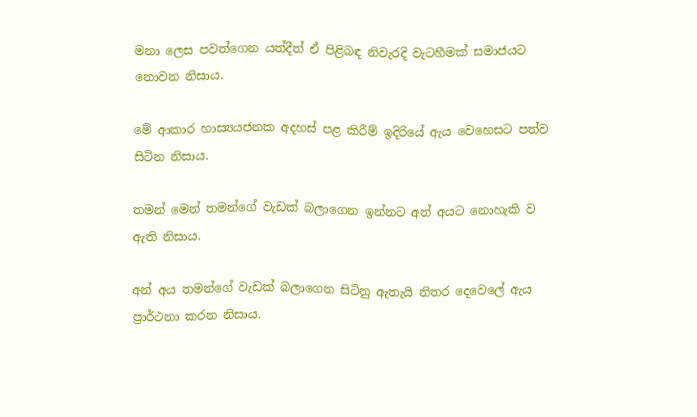මනා ලෙස පවත්ගෙන යත්දීත් ඒ පිළිබඳ නිවැරදි වැටහීමක් සමාජයට නොවන නිසාය.

මේ ආකාර හාස්‍යයජනක අදහස් පළ කිරීම් ඉදිරියේ ඇය වෙහෙසට පත්ව සිටින නිසාය.

තමන් මෙන් තමන්ගේ වැඩක් බලාගෙන ඉන්නට අන් අයට නොහැකි ව ඇති නිසාය.

අන් අය තමන්ගේ වැඩක් බලාගෙන සිටිනු ඇතැයි නිතර දෙවෙලේ ඇය ප්‍රාර්ථනා කරන නිසාය.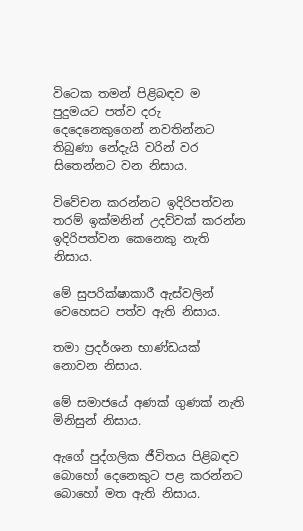විටෙක තමන් පිළිබඳව ම පුදුමයට පත්ව දරු දෙදෙනෙකුගෙන් නවතින්නට තිබුණා නේදැයි වරින් වර සිතෙන්නට වන නිසාය.

විවේචන කරන්නට ඉදිරිපත්වන තරම් ඉක්මනින් උදව්වක් කරන්න ඉදිරිපත්වන කෙනෙකු නැති නිසාය.

මේ සුපරික්ෂාකාරී ඇස්වලින් වෙහෙසට පත්ව ඇති නිසාය.

තමා ප්‍රදර්ශන භාණ්ඩයක් නොවන නිසාය.

මේ සමාජයේ අණක් ගුණක් නැති මිනිසුන් නිසාය.

ඇගේ පුද්ගලික ජීවිතය පිළිබඳව බොහෝ දෙනෙකුට පළ කරන්නට බොහෝ මත ඇති නිසාය.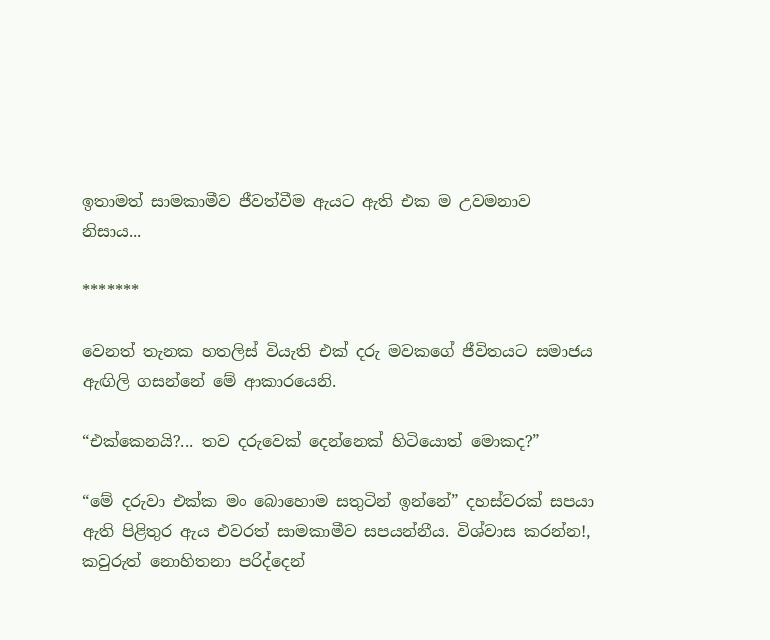ඉතාමත් සාමකාමීව ජීවත්වීම ඇයට ඇති එක ම උවමනාව නිසාය...

*******

වෙනත් තැනක හතලිස් වියැති එක් දරු මවකගේ ජීවිතයට සමාජය ඇඟිලි ගසන්නේ මේ ආකාරයෙනි.

“එක්කෙනයි?... තව දරුවෙක් දෙන්නෙක් හිටියොත් මොකද?”

“මේ දරුවා එක්ක මං බොහොම සතුටින් ඉන්නේ” දහස්වරක් සපයා ඇති පිළිතුර ඇය එවරත් සාමකාමීව සපයන්නීය. විශ්වාස කරන්න!, කවුරුත් නොහිතනා පරිද්දෙන්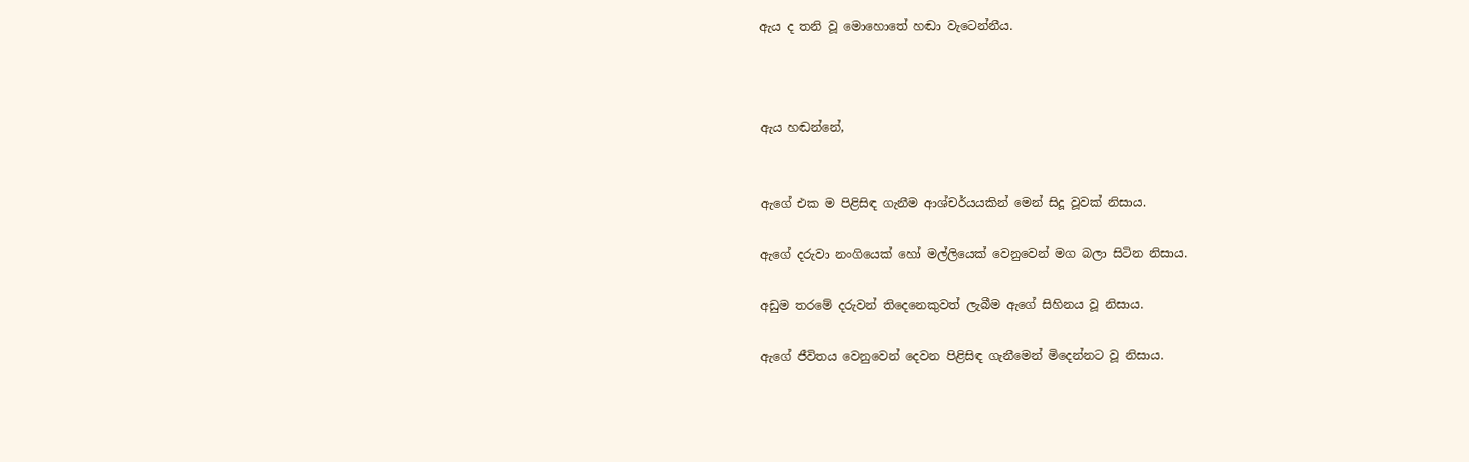ඇය ද තනි වූ මොහොතේ හඬා වැටෙන්නීය.



ඇය හඬන්නේ,


ඇගේ එක ම පිළිසිඳ ගැනීම ආශ්චර්යයකින් මෙන් සිදූ වූවක් නිසාය.

ඇගේ දරුවා නංගියෙක් හෝ මල්ලියෙක් වෙනුවෙන් මග බලා සිටින නිසාය.

අඩුම තරමේ දරුවන් තිදෙනෙකුවත් ලැබීම ඇගේ සිහිනය වූ නිසාය.

ඇගේ ජීවිතය වෙනුවෙන් දෙවන පිළිසිඳ ගැනීමෙන් මිදෙන්නට වූ නිසාය.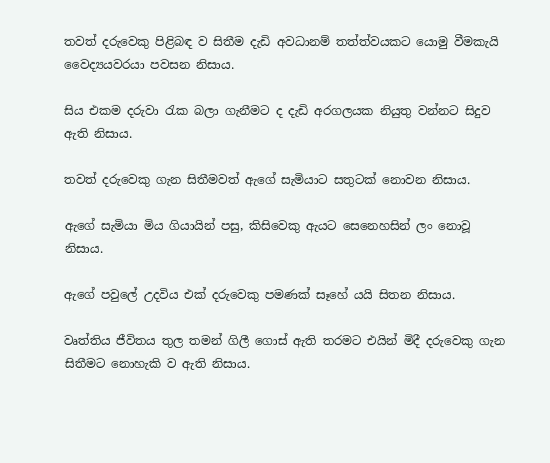තවත් දරුවෙකු පිළිබඳ ව සිතීම දැඩි අවධානම් තත්ත්වයකට යොමු වීමකැයි වෛද්‍යයවරයා පවසන නිසාය.

සිය එකම දරුවා රැක බලා ගැනීමට ද දැඩි අරගලයක නියුතු වන්නට සිදුව ඇති නිසාය.

තවත් දරුවෙකු ගැන සිතීමවත් ඇගේ සැමියාට සතුටක් නොවන නිසාය.

ඇගේ සැමියා මිය ගියායින් පසු, කිසිවෙකු ඇයට සෙනෙහසින් ලං නොවූ නිසාය.

ඇගේ පවුලේ උදවිය එක් දරුවෙකු පමණක් සෑහේ යයි සිතන නිසාය.

වෘත්තිය ජීවිතය තුල තමන් ගිලී ගොස් ඇති තරමට එයින් මිදී දරුවෙකු ගැන සිතීමට නොහැකි ව ඇති නිසාය.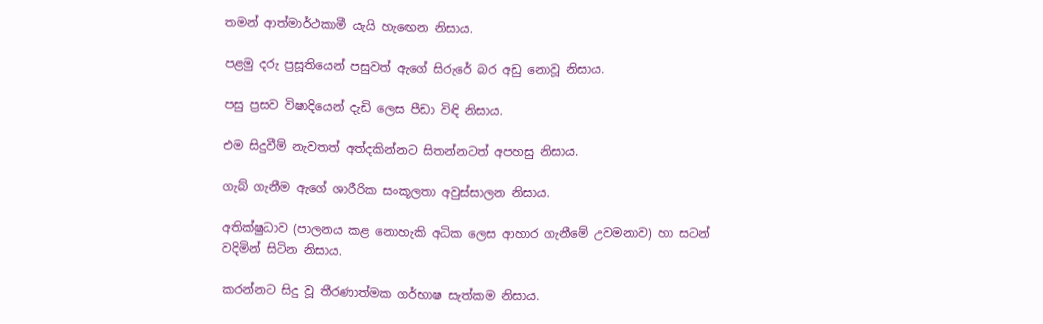තමන් ආත්මාර්ථකාමී යැයි හැ‍ඟෙන නිසාය.

පළමු දරු ප්‍රසූතියෙන් පසුවත් ඇගේ සිරුරේ බර අඩු නොවූ නිසාය.

පසු ප්‍රසව විෂාදියෙන් දැඩි ලෙස පීඩා විඳි නිසාය.

එම සිදුවීම් නැවතත් අත්දකින්නට සිතන්නටත් අපහසු නිසාය.

ගැබ් ගැනීම ඇගේ ශාරීරික සංකූලතා අවුස්සාලන නිසාය.

අතික්ෂුධාව (පාලනය කළ නොහැකි අධික ලෙස ආහාර ගැනීමේ උවමනාව) හා සටන් වදිමින් සිටින නිසාය.

කරන්නට සිදු වූ තීරණාත්මක ගර්භාෂ සැත්කම නිසාය.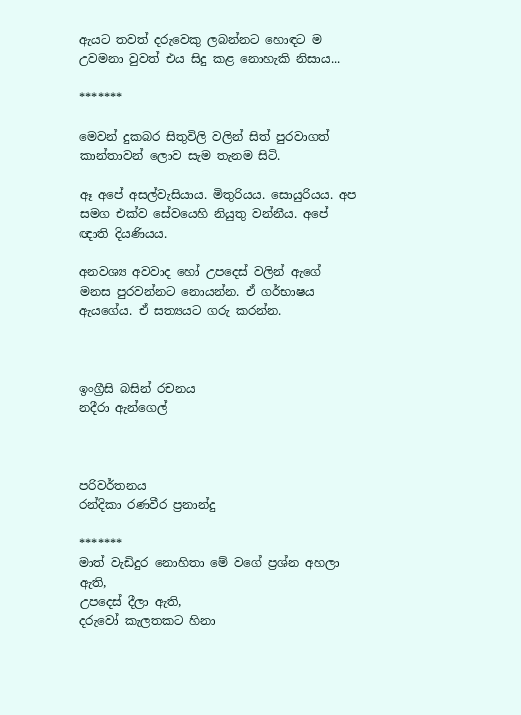ඇයට තවත් දරුවෙකු ලබන්නට හොඳට ම උවමනා වුවත් එය සිදු කළ නොහැකි නිසාය...

*******

මෙවන් දුකබර සිතුවිලි වලින් සිත් පුරවාගත් කාන්තාවන් ලොව සැම තැනම සිටි.

ඈ අපේ අසල්වැසියාය. මිතුරියය. සොයුරියය. අප සමග එක්ව සේවයෙහි නියුතු වන්නීය. අපේ ඥාති දියණියය.

අනවශ්‍ය අවවාද හෝ උපදෙස් වලින් ඇගේ මනස පුරවන්නට නොයන්න. ඒ ගර්භාෂය ඇයගේය. ඒ සත්‍යයට ගරු කරන්න.



ඉංග්‍රීසි බසින් රචනය
නදීරා ඇන්ගෙල්



පරිවර්තනය
රන්දිකා රණවීර ප්‍රනාන්දු

*******
මාත් වැඩිදුර නොහිතා මේ වගේ ප්‍රශ්න අහලා ඇති,
උපදෙස් දීලා ඇති,
දරුවෝ කැලතකට හිනා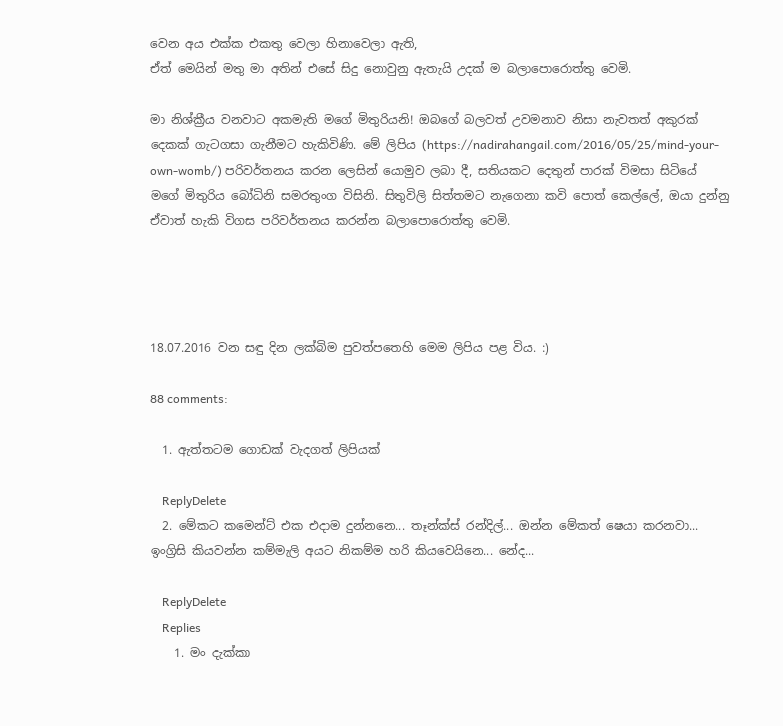වෙන අය එක්ක එකතු වෙලා හිනාවෙලා ඇති,
ඒත් මෙයින් මතු මා අතින් එසේ සිදු නොවුනු ඇතැයි උදක් ම බලාපොරොත්තු වෙමි.

මා නිශ්ක්‍රීය වනවාට අකමැති මගේ මිතුරියනි! ඔබගේ බලවත් උවමනාව නිසා නැවතත් අකුරක් දෙකක් ගැටගසා ගැනීමට හැකිවිණි. මේ ලිපිය (https://nadirahangail.com/2016/05/25/mind-your-own-womb/) පරිවර්තනය කරන ලෙසින් යොමුව ලබා දී, සතියකට දෙතුන් පාරක් විමසා සිටියේ මගේ මිතුරිය බෝධිනි සමරතුංග විසිනි. සිතුවිලි සිත්තමට නැගෙනා කවි පොත් කෙල්ලේ, ඔයා දුන්නු ඒවාත් හැකි විගස පරිවර්තනය කරන්න බලාපොරොත්තු වෙමි.




18.07.2016 වන සඳු දින ලක්බිම පුවත්පතෙහි මෙම ලිපිය පළ විය. :)

88 comments:

  1. ඇත්තටම ගොඩක් වැදගත් ලිපියක්

    ReplyDelete
  2. මේකට කමෙන්ට් එක එදාම දුන්නනෙ... තෑන්ක්ස් රන්දිල්... ඔන්න මේකත් ෂෙයා කරනවා... ඉංග්‍රිසි කියවන්න කම්මැලි අයට නිකම්ම හරි කියවෙයිනෙ... නේද...

    ReplyDelete
    Replies
    1. මං දැක්කා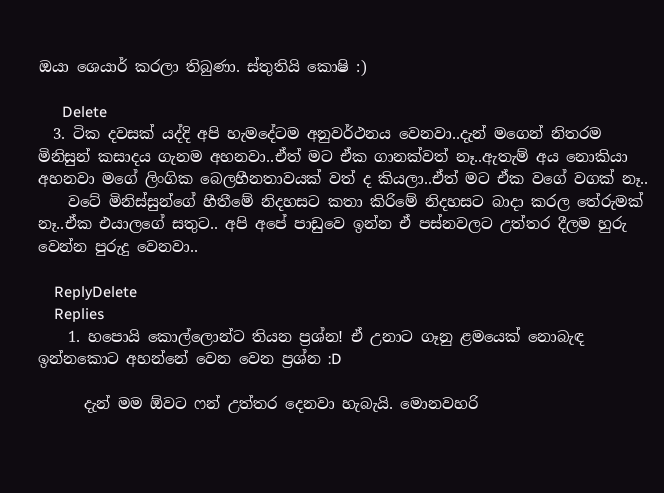ඔයා ශෙයාර් කරලා තිබුණා. ස්තුතියි කොෂි :)

      Delete
  3. ටික දවසක් යද්දි අපි හැමදේටම අනුවර්ථනය වෙනවා..දැන් මගෙන් නිතරම මිනිසුන් කසාදය ගැනම අහනවා..ඒත් මට ඒක ගානක්වත් නෑ..ඇතැම් අය නොකියා අහනවා මගේ ලිංගික බෙලහීනතාවයක් වත් ද කියලා..ඒත් මට ඒක වගේ වගක් නෑ..
    වටේ මිනිස්සුන්ගේ හීතීමේ නිදහසට කතා කිරිමේ නිදහසට බාදා කරල තේරුමක් නෑ..ඒක එයාලගේ සතුට.. අපි අපේ පාඩුවෙ ඉන්න ඒ පස්නවලට උත්තර දීලම හුරු වෙන්න පුරුදු වෙනවා..

    ReplyDelete
    Replies
    1. හපොයි කොල්ලොන්ට තියන ප්‍රශ්න! ඒ උනාට ගෑනු ළමයෙක් නොබැඳ ඉන්නකොට අහන්නේ වෙන වෙන ප්‍රශ්න :D

      දැන් මම ඕවට ෆන් උත්තර දෙනවා හැබැයි. මොනවහරි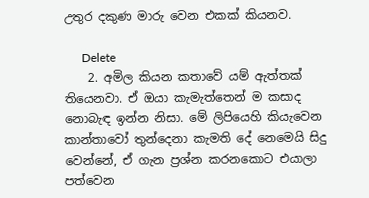උතුර දකුණ මාරු වෙන එකක් කියනව.

      Delete
    2. අමිල කියන කතාවේ යම් ඇත්තක් තියෙනවා. ඒ ඔයා කැමැත්තෙන් ම කසාද නොබැඳ ඉන්න නිසා. මේ ලිපියෙහි කියැවෙන කාන්තාවෝ තුන්දෙනා කැමති දේ නෙමෙයි සිදු වෙන්න‍ේ, ඒ ගැන ප්‍රශ්න කරනකොට එයාලා පත්වෙන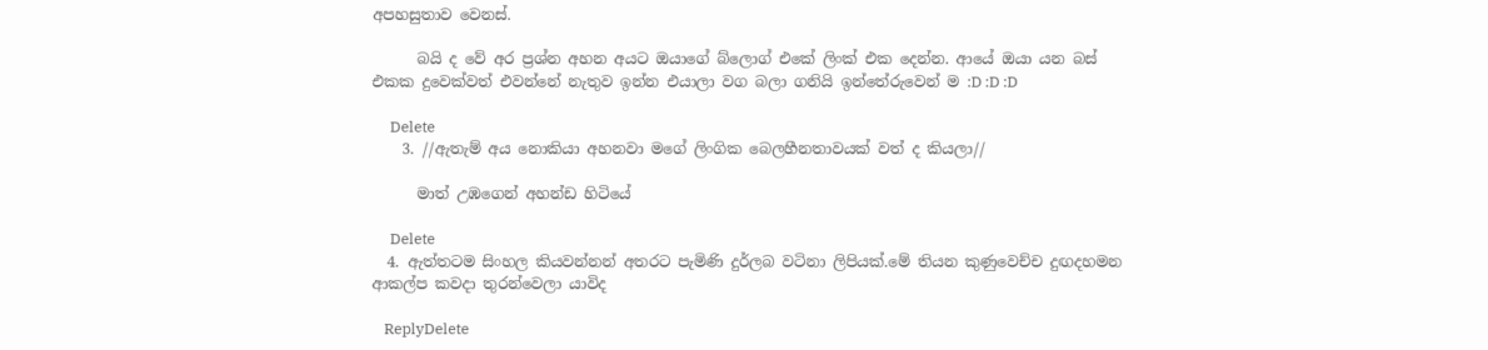අපහසුතාව වෙනස්.

      බයි ද වේ අර ප්‍රශ්න අහන අයට ඔයාගේ බ්ලොග් එකේ ලිංක් එක දෙන්න. ආයේ ඔයා යන බස් එකක දුවෙක්වත් එවන්නේ නැතුව ඉන්න එයාලා වග බලා ගනියි ඉන්තේරුවෙන් ම :D :D :D

      Delete
    3. //ඇතැම් අය නොකියා අහනවා මගේ ලිංගික බෙලහීනතාවයක් වත් ද කියලා//

      මාත් උඹගෙන් අහන්ඩ හිටියේ

      Delete
  4. ඇත්තටම සිංහල කියවන්නන් අතරට පැමිණි දුර්ලබ වටිනා ලිපියක්.මේ තියන කුණුවෙච්ච දුඟදහමන ආකල්ප කවදා තුරන්වෙලා යාවිද

    ReplyDelete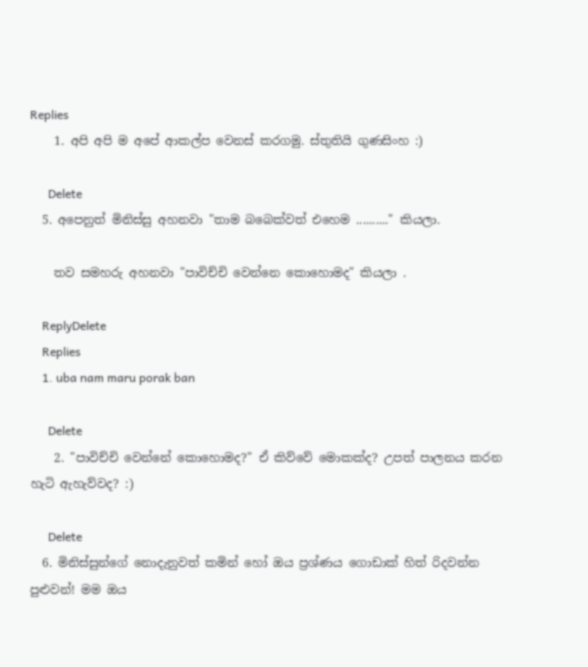Replies
    1. අපි අපි ම අපේ ආකල්ප වෙනස් කරගමු. ස්තුතියි ගුණසිංහ :)

      Delete
  5. අපෙනුත් මිනිස්සු අහනවා "තාම බබෙක්වත් එහෙම .........." කියලා.

    තව සමහරු අහනවා "පාවිච්චි වෙන්නෙ කොහොමද" කියලා .

    ReplyDelete
    Replies
    1. uba nam maru porak ban

      Delete
    2. "පාවිච්චි වෙන්නේ කොහොමද?" ඒ කිව්වේ මොකක්ද? උපත් පාලනය කරන හැටි ඇහැව්වද? :)

      Delete
  6. මිනිස්සුන්ගේ නොදැනුවත් කමින් හෝ ඔය ප්‍රශ්ණය ගොඩාක් හිත් රිදවන්න පුළුවන්! මම ඔය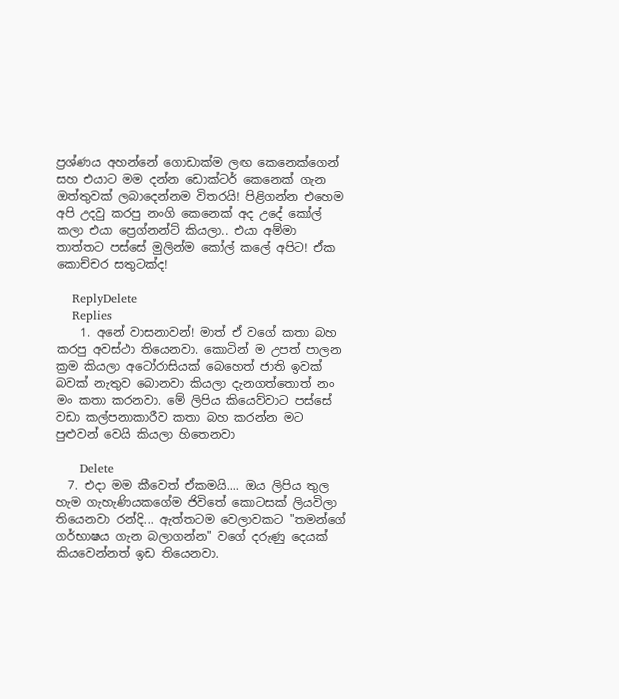ප්‍රශ්ණය අහන්නේ ගොඩාක්ම ලඟ කෙනෙක්ගෙන් සහ එයාට මම දන්න ඩොක්ටර් කෙනෙක් ගැන ඔත්තුවක් ලබාදෙන්නම විතරයි! පිළිගන්න එහෙම අපි උදවු කරපු නංගි කෙනෙක් අද උදේ කෝල් කලා එයා ප්‍රෙග්නන්ට් කියලා.. එයා අම්මා තාත්තට පස්සේ මුලින්ම කෝල් කලේ අපිට! ඒක කොච්චර සතුටක්ද!

    ReplyDelete
    Replies
    1. අනේ වාසනාවන්! මාත් ඒ වගේ කතා බහ කරපු අවස්ථා තියෙනවා. කොටින් ම උපත් පාලන ක්‍රම කියලා අටෝරාසියක් බෙහෙත් ජාති ඉවක් බවක් නැතුව බොනවා කියලා දැනගත්තොත් නං මං කතා කරනවා. මේ ලිපිය කියෙව්වාට පස්සේ වඩා කල්පනාකාරීව කතා බහ කරන්න මට පුළුවන් වෙයි කියලා හිතෙනවා

      Delete
  7. එදා මම කීවෙත් ඒකමයි.... ඔය ලිපිය තුල හැම ගැහැණියකගේම ජිවිතේ කොටසක් ලියවිලා තියෙනවා රන්දි... ඇත්තටම වෙලාවකට "තමන්ගේ ගර්භාෂය ගැන බලාගන්න" වගේ දරුණු දෙයක් කියවෙන්නත් ඉඩ තියෙනවා.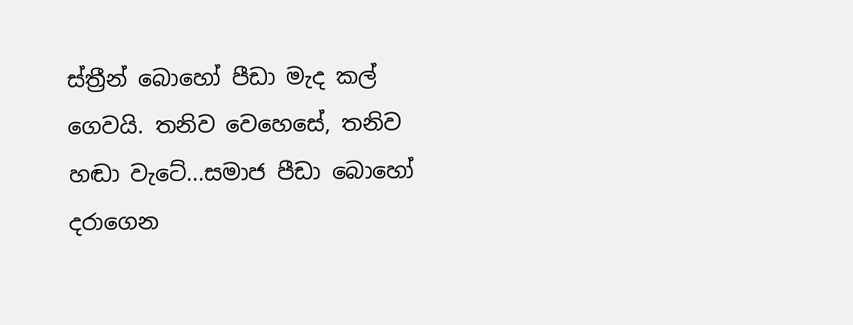ස්ත්‍රීන් බොහෝ පීඩා මැද කල් ගෙවයි. තනිව වෙහෙසේ, තනිව හඬා වැටේ...සමාජ පීඩා බොහෝ දරාගෙන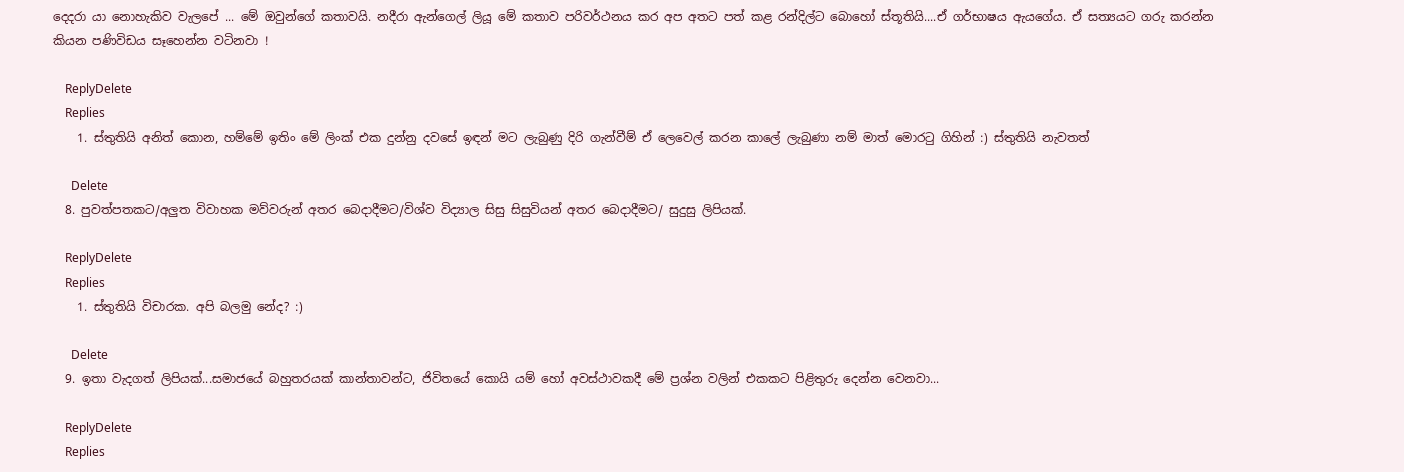දෙදරා යා නොහැකිව වැලපේ ... මේ ඔවුන්ගේ කතාවයි. නදීරා ඇන්ගෙල් ලියූ මේ කතාව පරිවර්ථනය කර අප අතට පත් කළ රන්දිල්ට බොහෝ ස්තූතියි....ඒ ගර්භාෂය ඇයගේය. ඒ සත්‍යයට ගරු කරන්න කියන පණිවිඩය සෑහෙන්න වටිනවා !

    ReplyDelete
    Replies
    1. ස්තුතියි අනිත් කොන, හම්මේ ඉතිං මේ ලිංක් එක දුන්නු දවසේ ඉඳන් මට ලැබුණු දිරි ගැන්වීම් ඒ ලෙවෙල් කරන කාලේ ලැබුණා නම් මාත් මොරටු ගිහින් :) ස්තුතියි නැවතත්

      Delete
  8. පුවත්පතකට/අලුත විවාහක මව්වරුන් අතර බෙදාදීමට/විශ්ව විද්‍යාල සිසු සිසුවියන් අතර බෙදාදීමට/ සුදුසු ලිපියක්.

    ReplyDelete
    Replies
    1. ස්තුතියි විචාරක. අපි බලමු නේද? :)

      Delete
  9. ඉතා වැදගත් ලිපියක්...සමාජයේ බහුතරයක් කාන්තාවන්ට, ජිවිතයේ කොයි යම් හෝ අවස්ථාවකදී මේ ප්‍රශ්න වලින් එකකට පිළිතුරු දෙන්න වෙනවා...

    ReplyDelete
    Replies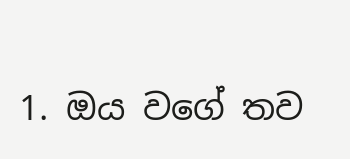1. ඔය වගේ තව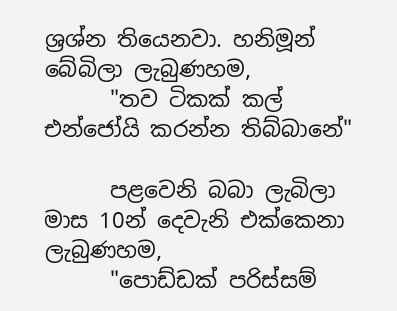ශ්‍රශ්න තියෙනවා. හනිමූන් බේබිලා ලැබුණහම,
      "තව ටිකක් කල් එන්ජෝයි කරන්න තිබ්බානේ"

      පළවෙනි බබා ලැබිලා මාස 10න් දෙවැනි එක්කෙනා ලැබුණහම,
      "පොඩ්ඩක් පරිස්සම්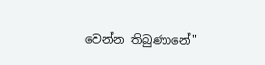වෙන්න තිබුණානේ"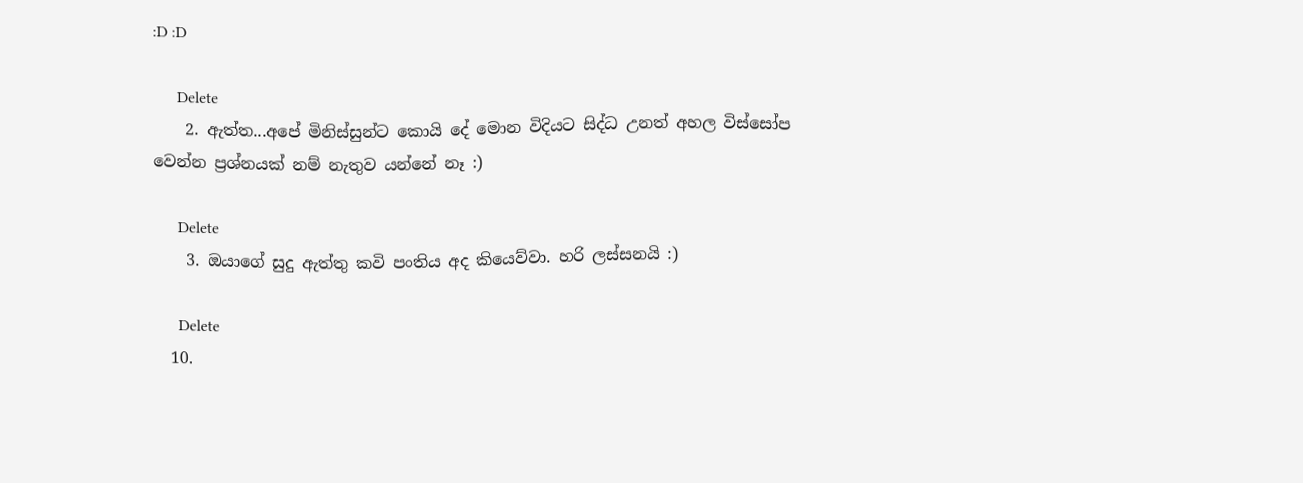:D :D

      Delete
    2. ඇත්ත...අපේ මිනිස්සුන්ට කොයි දේ මොන විදියට සිද්ධ උනත් අහල විස්සෝප වෙන්න ප්‍රශ්නයක් නම් නැතුව යන්නේ නෑ :)

      Delete
    3. ඔයාගේ සුදු ඇත්තු කවි පංතිය අද කියෙව්වා. හරි ලස්සනයි :)

      Delete
  10.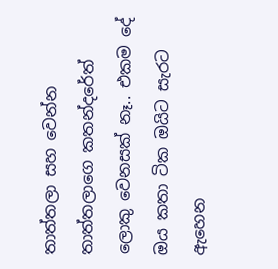තාත්තලා සහ වෙන්න තාත්තලාගෙ කතන්දරේත් ලොකු වෙනසක් නෑ.. එකම දේ ඔය කතා ටික ඔයිට සැරට ඇහෙන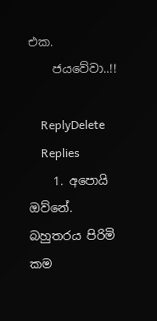එක.
    ජයවේවා..!!

    ReplyDelete
    Replies
    1. අපොයි ඔව්නේ. බහුතරය පිරිමි කම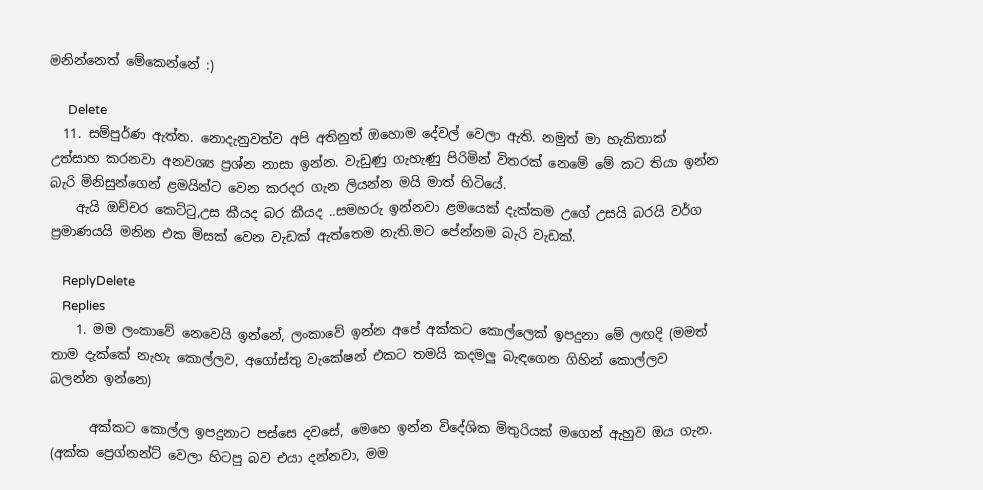මනින්නෙත් මේකෙන්නේ :)

      Delete
  11. සම්පුර්ණ ඇත්ත. නොදැනුවත්ව අපි අතිනුත් ඔහොම දේවල් වෙලා ඇති. නමුත් මා හැකිතාක් උත්සාහ කරනවා අනවශ්‍ය ප්‍රශ්න නාසා ඉන්න. වැඩුණු ගැහැණු පිරිමින් විතරක් නෙමේ මේ කට තියා ඉන්න බැරි මිනිසුන්ගෙන් ළමයින්ට වෙන කරදර ගැන ලියන්න මයි මාත් හිටියේ.
    ඇයි ඔච්චර කෙට්ටු,උස කීයද බර කීයද ..සමහරු ඉන්නවා ළමයෙක් දැක්කම උගේ උසයි බරයි වර්ග ප්‍රමාණයයි මනින එක මිසක් වෙන වැඩක් ඇත්තෙම නැති.මට පේන්නම බැරි වැඩක්.

    ReplyDelete
    Replies
    1. මම ලංකාවේ නෙවෙයි ඉන්නේ, ලංකාවේ ඉන්න අපේ අක්කට කොල්ලෙක් ඉපදුනා මේ ලඟදි (මමත් තාම දැක්කේ නැහැ කොල්ලව, අගෝස්තු වැකේෂන් එකට තමයි කදමලු බැඳගෙන ගිහින් කොල්ලව බලන්න ඉන්නෙ)

      අක්කට කොල්ල ඉපදුනාට පස්සෙ දවසේ, මෙහෙ ඉන්න විදේශික මිතුරියක් මගෙන් ඇහුව ඔය ගැන. (අක්ක ප්‍රෙග්නන්ට් වෙලා හිටපු බව එයා දන්නවා, මම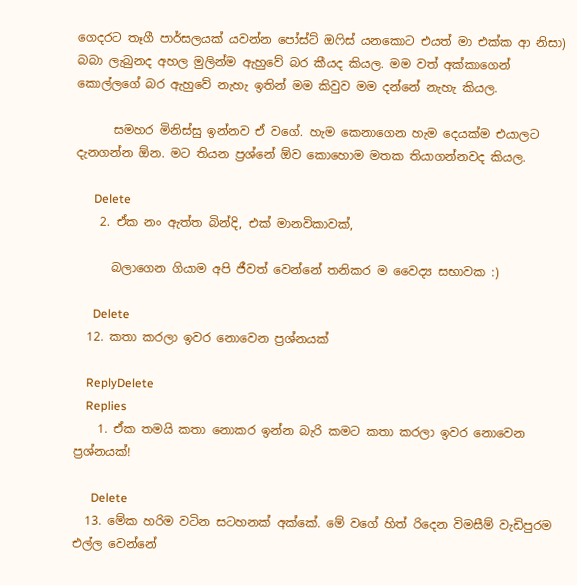ගෙදරට තෑගී පාර්සලයක් යවන්න පෝස්ට් ඔෆිස් යනකොට එයත් මා එක්ක ආ නිසා) බබා ලැබුනද අහල මුලින්ම ඇහුවේ බර කීයද කියල. මම වත් අක්කාගෙන් කොල්ලගේ බර ඇහුවේ නැහැ ඉතින් මම කිවුව මම දන්නේ නැහැ කියල.

      සමහර මිනිස්සු ඉන්නව ඒ වගේ. හැම කෙනාගෙන හැම දෙයක්ම එයාලට දැනගන්න ඕන. මට තියන ප්‍රශ්නේ ඕව කොහොම මතක තියාගන්නවද කියල.

      Delete
    2. ඒක නං ඇත්ත බින්දි, එක් මානවිකාවක්,

      බලාගෙන ගියාම අපි ජීවත් වෙන්නේ තනිකර ම වෛද්‍ය සභාවක :)

      Delete
  12. කතා කරලා ඉවර නොවෙන ප්‍රශ්නයක්

    ReplyDelete
    Replies
    1. ඒක තමයි කතා නොකර ඉන්න බැරි කමට කතා කරලා ඉවර නොවෙන ප්‍රශ්නයක්!

      Delete
  13. මේක හරිම වටින සටහනක් අක්කේ. මේ වගේ හිත් රිදෙන විමසීම් වැඩිපුරම එල්ල වෙන්නේ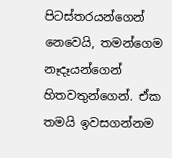පිටස්තරයන්ගෙන් නෙවෙයි, තමන්ගෙම නෑදෑයන්ගෙන් හිතවතුන්ගෙන්. ඒක තමයි ඉවසගන්නම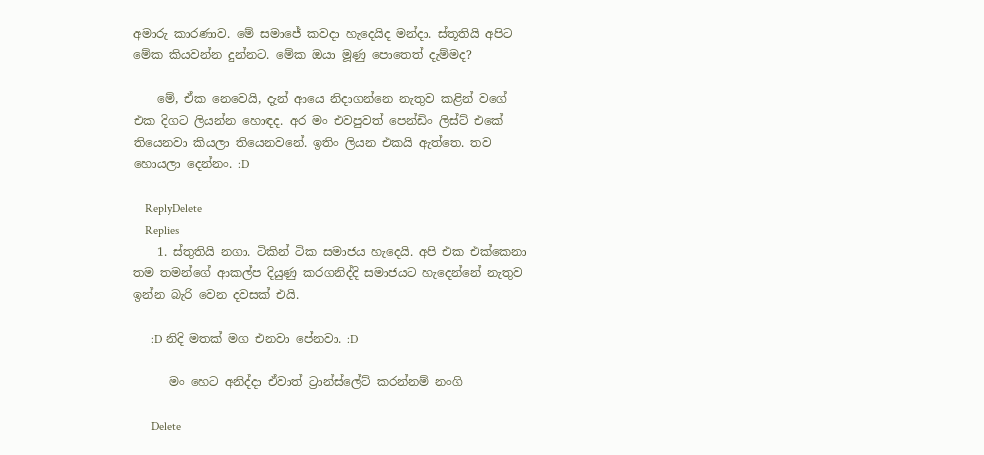අමාරු කාරණාව. මේ සමාජේ කවදා හැදෙයිද මන්දා. ස්තූතියි අපිට මේක කියවන්න දුන්නට. මේක ඔයා මූණු පොතෙත් දැම්මද?

    මේ, ඒක නෙවෙයි, දැන් ආයෙ නිදාගන්නෙ නැතුව කළින් වගේ එක දිගට ලියන්න හොඳද. අර මං එවපුවත් පෙන්ඩිං ලිස්ට් එකේ තියෙනවා කියලා තියෙනවනේ. ඉතිං ලියන එකයි ඇත්තෙ. තව හොයලා දෙන්නං. :D

    ReplyDelete
    Replies
    1. ස්තුතියි නගා. ටිකින් ටික සමාජය හැදෙයි. අපි එක එක්කෙනා තම තමන්ගේ ආකල්ප දියුණු කරගනිද්දි සමාජයට හැදෙන්නේ නැතුව ඉන්න බැරි වෙන දවසක් එයි.

      :D නිදි මතක් මග එනවා පේනවා. :D

      මං හෙට අනිද්දා ඒවාත් ට්‍රාන්ස්ලේට් කරන්නම් නංගි

      Delete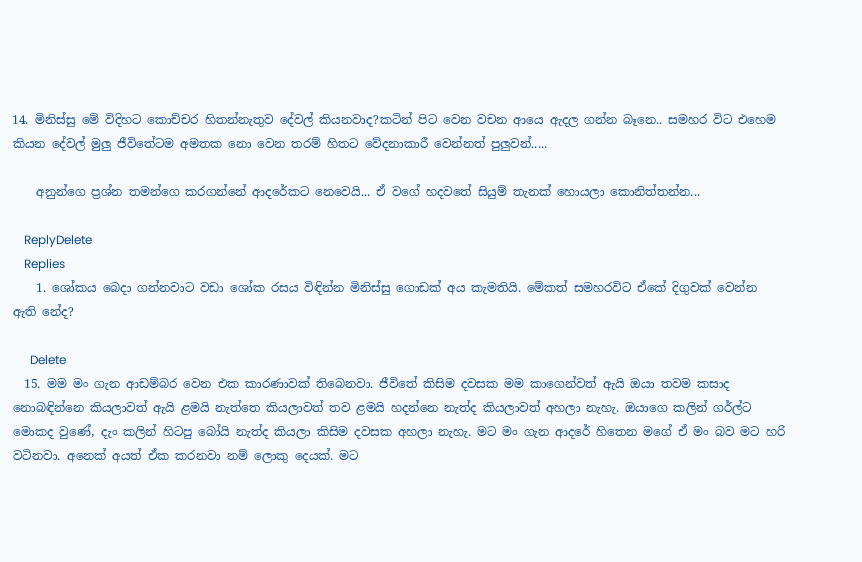14. මිනිස්සු මේ විදිහට කොච්චර හිතන්නැතුව දේවල් කියනවාද?කටින් පිට වෙන වචන ආයෙ ඇදල ගන්න බෑනෙ.. සමහර විට එහෙම කියන දේවල් මුලු ජීවිතේටම අමතක නො වෙන තරම් හිතට වේදනාකාරී වෙන්නත් පුලුවන්.....

    අනුන්ගෙ ප්‍රශ්න තමන්ගෙ කරගන්නේ ආදරේකට නෙවෙයි... ඒ වගේ හදවතේ සියුම් තැනක් හොයලා කොනිත්තන්න...

    ReplyDelete
    Replies
    1. ශෝකය බෙදා ගන්නවාට වඩා ශෝක රසය විඳින්න මිනිස්සු ගොඩක් අය කැමතියි. මේකත් සමහරවිට ඒකේ දිගුවක් වෙන්න ඇති නේද?

      Delete
  15. මම මං ගැන ආඩම්බර වෙන එක කාරණාවක් තිබෙනවා. ජීවිතේ කිසිම දවසක මම කාගෙන්වත් ඇයි ඔයා තවම කසාද නොබඳින්නෙ කියලාවත් ඇයි ළමයි නැත්තෙ කියලාවත් තව ළමයි හදන්නෙ නැත්ද කියලාවත් අහලා නැහැ. ඔයාගෙ කලින් ගර්ල්ට මොකද වුණේ, දැං කලින් හිටපු බෝයි නැත්ද කියලා කිසිම දවසක අහලා නැහැ. මට මං ගැන ආදරේ හිතෙන මගේ ඒ මං බව මට හරි වටිනවා. අනෙක් අයත් ඒක කරනවා නම් ලොකු දෙයක්. මට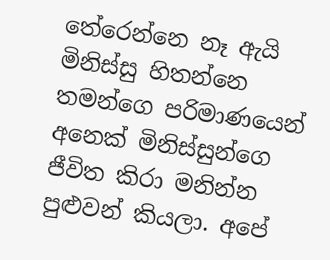තේරෙන්නෙ නෑ ඇයි මිනිස්සු හිතන්නෙ තමන්ගෙ පරිමාණයෙන් අනෙක් මිනිස්සුන්ගෙ ජීවිත කිරා මනින්න පුළුවන් කියලා. අපේ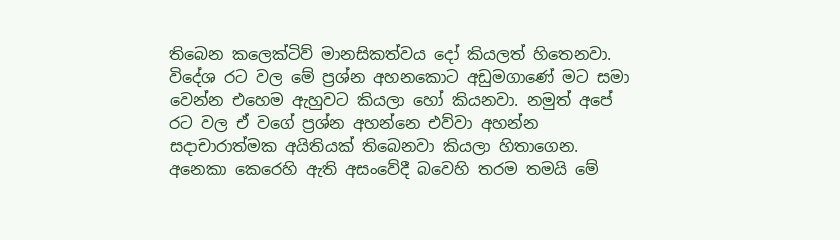තිබෙන කලෙක්ටිව් මානසිකත්වය දෝ කියලත් හිතෙනවා. විදේශ රට වල මේ ප්‍රශ්න අහනකොට අඩුමගාණේ මට සමා වෙන්න එහෙම ඇහුවට කියලා හෝ කියනවා. නමුත් අපේ රට වල ඒ වගේ ප්‍රශ්න අහන්නෙ එව්වා අහන්න සදාචාරාත්මක අයිතියක් තිබෙනවා කියලා හිතාගෙන. අනෙකා කෙරෙහි ඇති අසංවේදී බවෙහි තරම තමයි මේ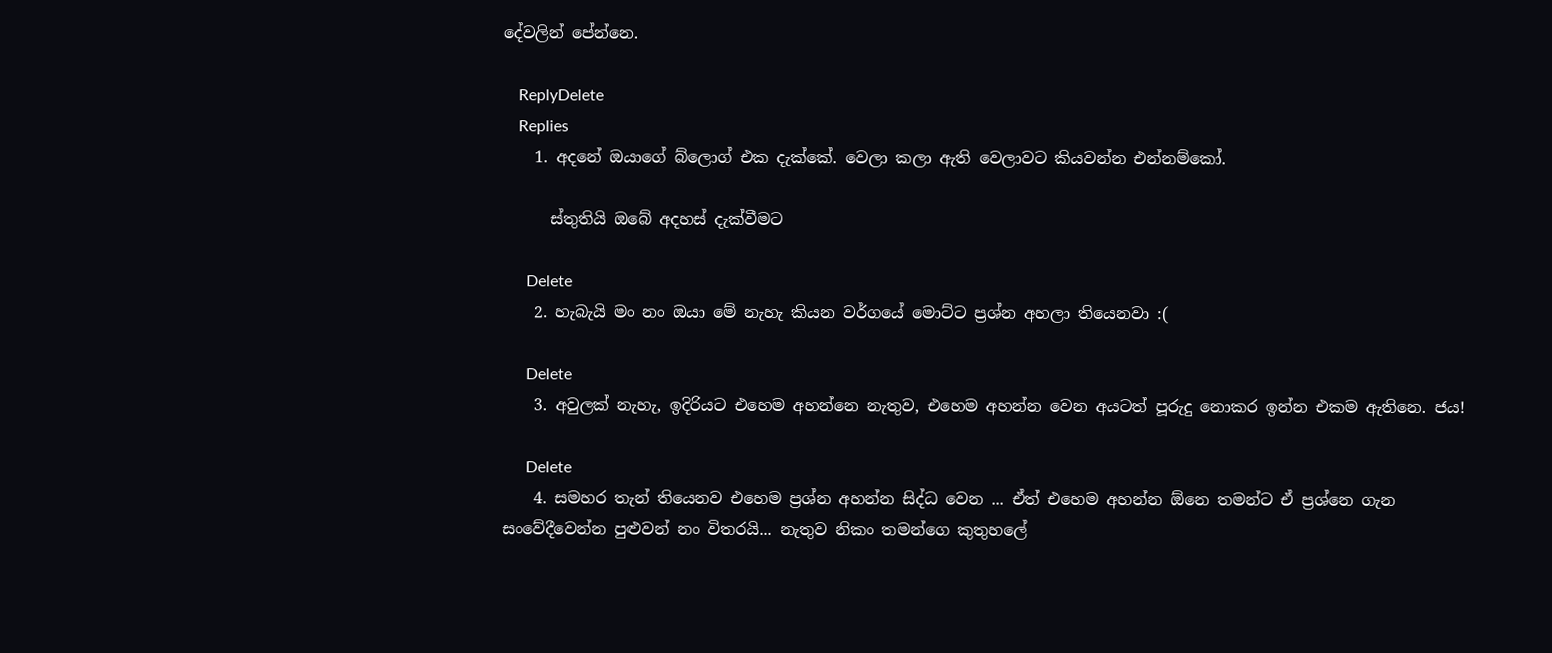දේවලින් පේන්නෙ.

    ReplyDelete
    Replies
    1. අදනේ ඔයාගේ බ්ලොග් එක දැක්කේ. වෙලා කලා ඇති වෙලාවට කියවන්න එන්නම්කෝ.

      ස්තුතියි ඔබේ අදහස් දැක්වීමට

      Delete
    2. හැබැයි මං නං ඔයා මේ නැහැ කියන වර්ගයේ මොට්ට ප්‍රශ්න අහලා තියෙනවා :(

      Delete
    3. අවුලක් නැහැ, ඉදිරියට එහෙම අහන්නෙ නැතුව, එහෙම අහන්න වෙන අයටත් පූරුදු නොකර ඉන්න එකම ඇතිනෙ. ජය!

      Delete
    4. සමහර තැන් තියෙනව එහෙම ප්‍රශ්න අහන්න සිද්ධ වෙන ... ඒත් එහෙම අහන්න ඕනෙ තමන්ට ඒ ප්‍රශ්නෙ ගැන සංවේදීවෙන්න පුළුවන් නං විතරයි... නැතුව නිකං තමන්ගෙ කුතුහලේ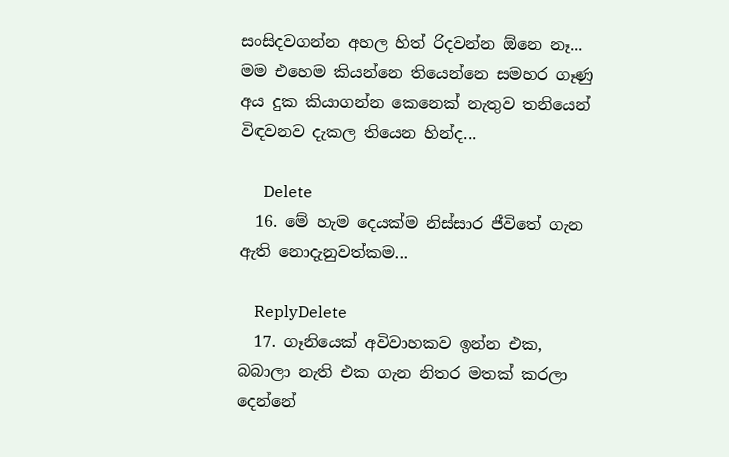සංසිදවගන්න අහල හිත් රිදවන්න ඕනෙ නෑ... මම එහෙම කියන්නෙ තියෙන්නෙ සමහර ගෑණු අය දුක කියාගන්න කෙනෙක් නැතුව තනියෙන් විඳවනව දැකල තියෙන හින්ද...

      Delete
  16. මේ හැම දෙයක්ම නිස්සාර ජීවිතේ ගැන ඇති නොදැනුවත්කම...

    ReplyDelete
  17. ගෑනියෙක් අවිවාහකව ඉන්න එක, බබාලා නැති එක ගැන නිතර මතක් කරලා දෙන්නේ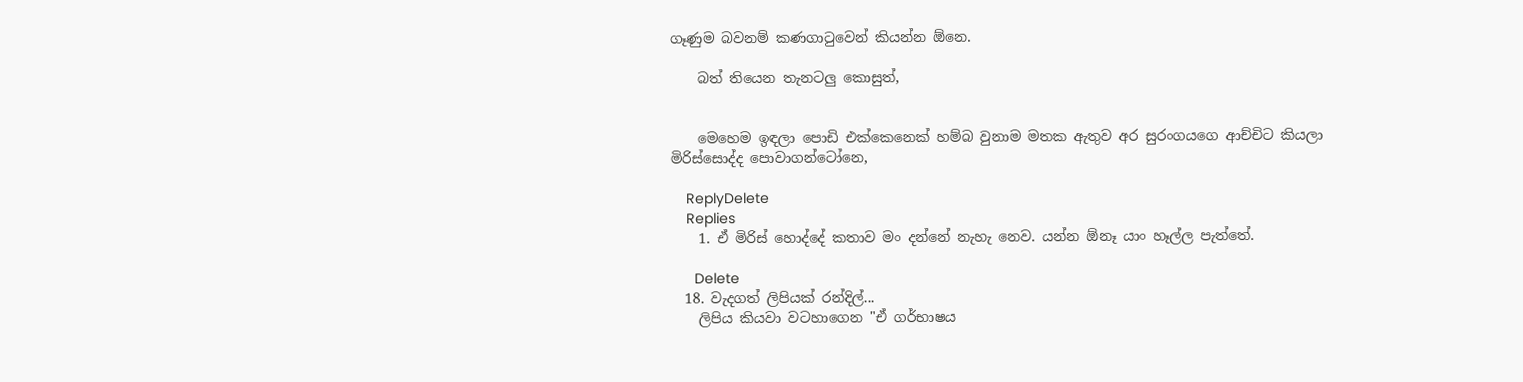ගෑණුම බවනම් කණගා‍ටුවෙන් කියන්න ඕනෙ.

    බත් තියෙන තැනටලු කොසුත්,


    මෙහෙම ඉඳලා පොඩි එක්කෙනෙක් හම්බ වුනාම මතක ඇතුව අර සුරංගයගෙ ආච්චිට කියලා මිරිස්සොද්ද පොවාගන්ටෝනෙ,

    ReplyDelete
    Replies
    1. ඒ මිරිස් හොද්දේ කතාව මං දන්නේ නැහැ නෙව. යන්න ඕනෑ යාං හෑල්ල පැත්තේ.

      Delete
  18. වැදගත් ලිපියක් රන්දිල්...
    ලිපිය කියවා වටහාගෙන "ඒ ගර්භාෂය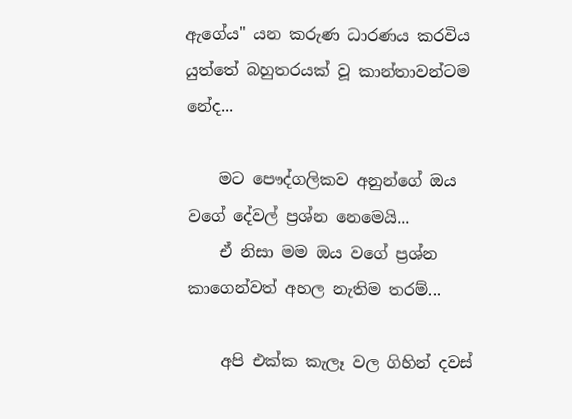ඇගේය" යන කරුණ ධාරණය කරවිය යුත්තේ බහුතරයක් වූ කාන්තාවන්ටම නේද...

    මට පෞද්ගලිකව අනුන්ගේ ඔය වගේ දේවල් ප්‍රශ්න නෙමෙයි...
    ඒ නිසා මම ඔය වගේ ප්‍රශ්න කාගෙන්වත් අහල නැතිම තරම්...

    අපි එක්ක කැලෑ වල ගිහින් දවස්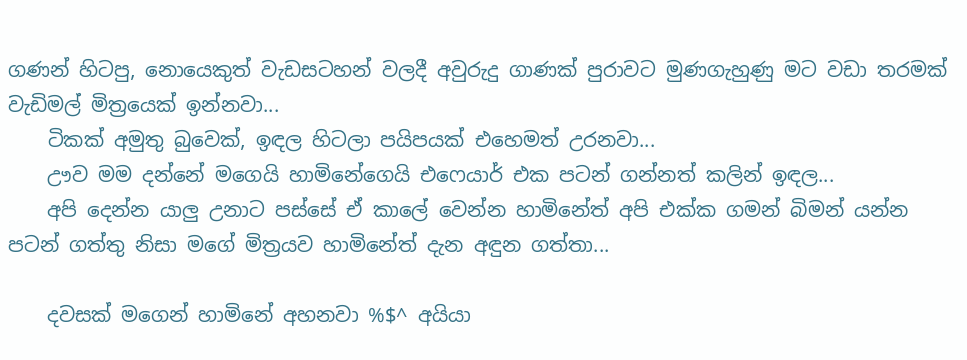ගණන් හිටපු, නොයෙකුත් වැඩසටහන් වලදී අවුරුදු ගාණක් පුරාවට මුණගැහුණු මට වඩා තරමක් වැඩිමල් මිත්‍රයෙක් ඉන්නවා...
    ටිකක් අමුතු බුවෙක්, ඉඳල හිටලා පයිපයක් එහෙමත් උරනවා...
    ඌව මම දන්නේ මගෙයි හාමිනේගෙයි එෆෙයාර් එක පටන් ගන්නත් කලින් ඉඳල...
    අපි දෙන්න යාලු උනාට පස්සේ ඒ කාලේ වෙන්න හාමිනේත් අපි එක්ක ගමන් බිමන් යන්න පටන් ගත්තු නිසා මගේ මිත්‍රයව හාමිනේත් දැන අඳුන ගත්තා...

    දවසක් මගෙන් හාමිනේ අහනවා %$^ අයියා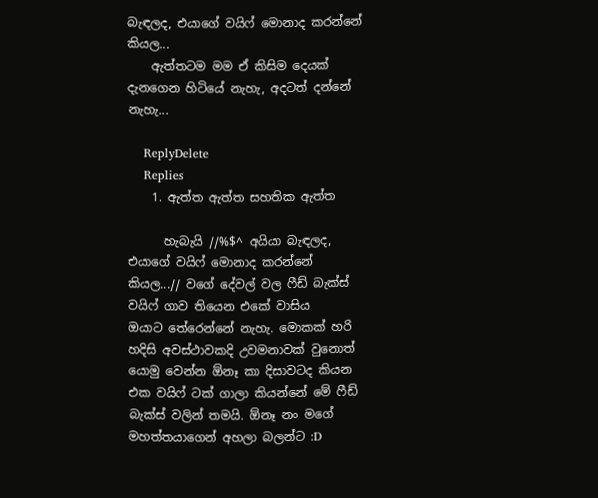බැඳලද, එයාගේ වයිෆ් මොනාද කරන්නේ කියල...
    ඇත්තටම මම ඒ කිසිම දෙයක් දැනගෙන හිටියේ නැහැ, අදටත් දන්නේ නැහැ...

    ReplyDelete
    Replies
    1. ඇත්ත ඇත්ත සහතික ඇත්ත

      හැබැයි //%$^ අයියා බැඳලද, එයාගේ වයිෆ් මොනාද කරන්නේ කියල...// වගේ දේවල් වල ෆීඩ් බැක්ස් වයිෆ් ගාව තියෙන එකේ වාසිය ඔයාට ‍තේරෙන්නේ නැහැ. මොකක් හරි හදිසි අවස්ථාවකදි උවමනාවක් වුනොත් යොමු වෙන්න ඕනෑ කා දිසාවටද කියන එක වයිෆ් ටක් ගාලා කියන්නේ මේ ෆීඩ් බැක්ස් වලින් තමයි. ඕනෑ නං මගේ මහත්තයාගෙන් අහලා බලන්ට :D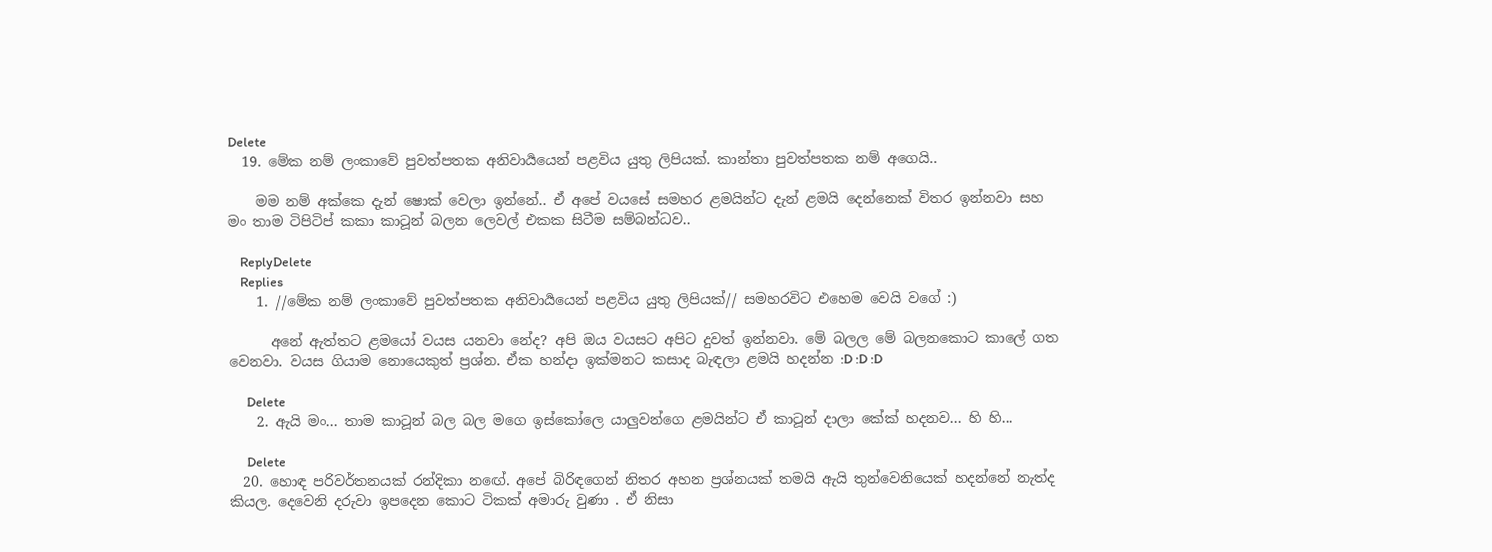Delete
  19. මේක නම් ලංකාවේ පුවත්පතක අනිවාර්‍යයෙන් පළවිය යුතු ලිපියක්. කාන්තා පුවත්පතක නම් අගෙයි..

    මම නම් අක්කෙ දැන් ෂොක් වෙලා ඉන්නේ.. ඒ අපේ වයසේ සමහර ළමයින්ට දැන් ළමයි දෙන්නෙක් විතර ඉන්නවා සහ මං තාම ටිපිටිප් කකා කාටූන් බලන ලෙවල් එකක සිටීම සම්බන්ධව..

    ReplyDelete
    Replies
    1. //මේක නම් ලංකාවේ පුවත්පතක අනිවාර්‍යයෙන් පළවිය යුතු ලිපියක්// සමහරවිට එහෙම වෙයි වගේ :)

      අනේ ඇත්තට ළමයෝ වයස යනවා‍ නේද? අපි ඔය වයසට අපිට දුවත් ඉන්නවා. මේ බලල මේ බලනකොට කාලේ ගත වෙනවා. වයස ගියාම නොයෙකුත් ප්‍රශ්න. ඒක හන්දා ඉක්මනට කසාද බැඳලා ළමයි හදන්න :D :D :D

      Delete
    2. ඇයි මං... තාම කාටූන් බල බල මගෙ ඉස්කෝලෙ යාලුවන්ගෙ ළමයින්ට ඒ කාටූන් දාලා කේක් හදනව... හි හි...

      Delete
  20. හොඳ පරිවර්තනයක් රන්දිකා නඟේ. අපේ බිරිඳගෙන් නිතර අහන ප්‍රශ්නයක් තමයි ඇයි තුන්වෙනියෙක් හදන්නේ නැත්ද කියල. දෙවෙනි දරුවා ඉපදෙන කොට ටිකක් අමාරු වුණා . ඒ නිසා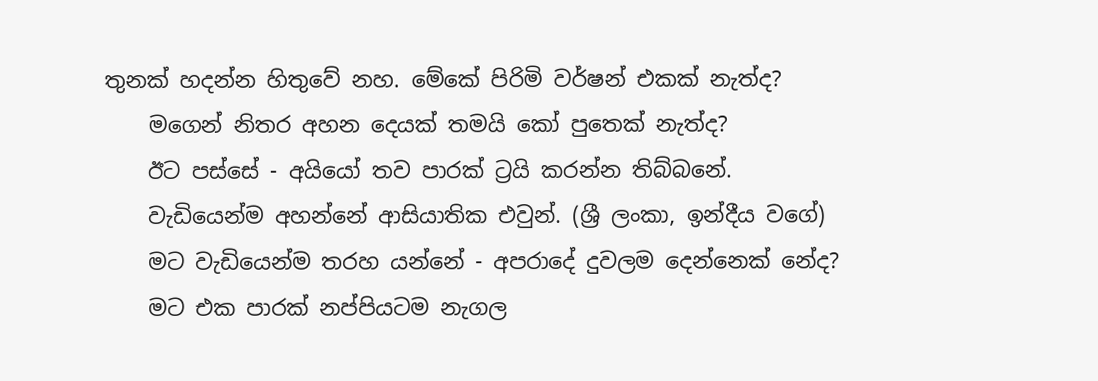තුනක් හදන්න හිතුවේ නහ. මේකේ පිරිමි වර්ෂන් එකක් නැත්ද?
    මගෙන් නිතර අහන දෙයක් තමයි කෝ පුතෙක් නැත්ද?
    ඊට පස්සේ - අයියෝ තව පාරක් ට්‍රයි කරන්න තිබ්බනේ.
    වැඩියෙන්ම අහන්නේ ආසියාතික එවුන්. (ශ්‍රී ලංකා, ඉන්දීය වගේ)
    මට වැඩියෙන්ම තරහ යන්නේ - අපරාදේ දුවලම දෙන්නෙක් නේද?
    මට එක පාරක් නප්පියටම නැගල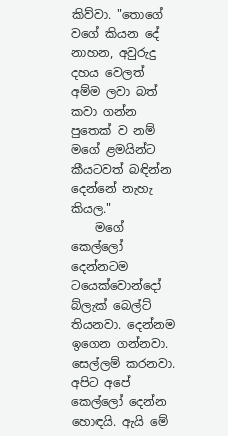කිව්වා. "තොගේ වගේ කියන දේ නාහන, අවුරුදු දහය වෙලත් අම්ම ලවා බත් කවා ගන්න පුතෙක් ව නම් මගේ ළමයින්ට කීයටවත් බඳින්න දෙන්නේ නැහැ කියල."
    මගේ කෙල්ලෝ දෙන්නටම ටයෙක්වොන්දෝ බ්ලැක් බෙල්ට් තියනවා. දෙන්නම ඉගෙන ගන්නවා. සෙල්ලම් කරනවා. අපිට අපේ කෙල්ලෝ දෙන්න හොඳයි. ඇයි මේ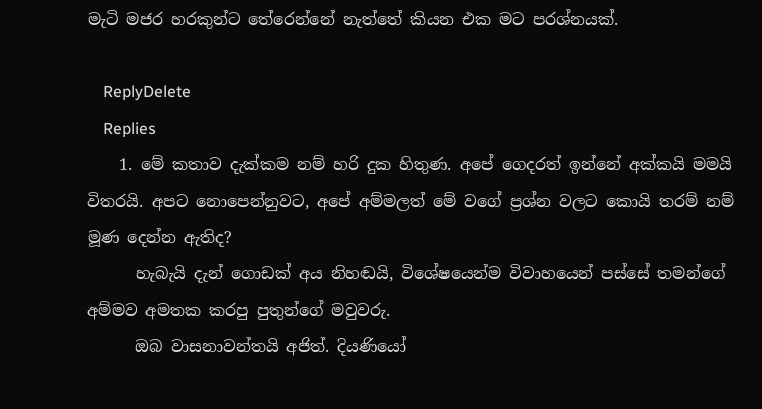මැටි මජර හරකුන්ට තේරෙන්නේ නැත්තේ කියන එක මට පරශ්නයක්.

    ReplyDelete
    Replies
    1. මේ කතාව දැක්කම නම් හරි දුක හිතුණ. අපේ ගෙදරත් ඉන්නේ අක්කයි මමයි විතරයි. අපට නොපෙන්නුවට, අපේ අම්මලත් මේ වගේ ප්‍රශ්න වලට කොයි තරම් නම් මූණ දෙන්න ඇතිද?
      හැබැයි දැන් ගොඩක් අය නිහඬයි, විශේෂයෙන්ම විවාහයෙන් පස්සේ තමන්ගේ අම්මව අමතක කරපු පුතුන්ගේ මවුවරු.
      ඔබ වාසනාවන්තයි අජිත්. දියණියෝ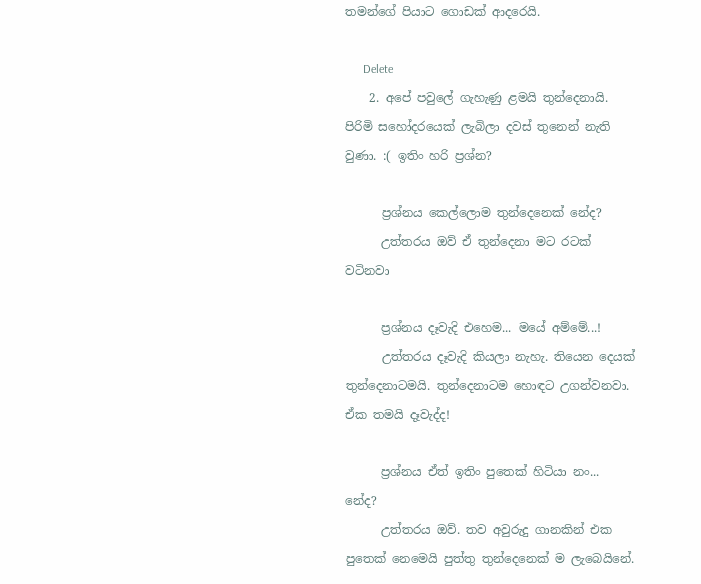තමන්ගේ පියාට ගොඩක් ආදරෙයි.

      Delete
    2. අපේ පවුලේ ගැහැණු ළමයි තුන්දෙනායි. පිරිමි සහෝදරයෙක් ලැබිලා දවස් තුනෙන් නැති වුණා. :( ඉතිං හරි ප්‍රශ්න?

      ප්‍රශ්නය කෙල්ලොම තුන්දෙනෙක් නේද?
      උත්තරය ඔව් ඒ තුන්දෙනා මට රටක් වටිනවා

      ප්‍රශ්නය දෑවැදි එහෙම... මයේ අම්මේ...!
      උත්තරය දෑවැදි කියලා නැහැ. තියෙන දෙයක් තුන්දෙනාටමයි. තුන්දෙනාටම හොඳට උගන්වනවා. ඒක තමයි දෑවැද්ද!

      ප්‍රශ්නය ඒත් ඉතිං පුතෙක් හිටියා නං... නේද?
      උත්තරය ඔව්. තව අවුරුදු ගානකින් එක පුතෙක් නෙමෙයි පුත්තු තුන්දෙනෙක් ම ලැබෙයිනේ.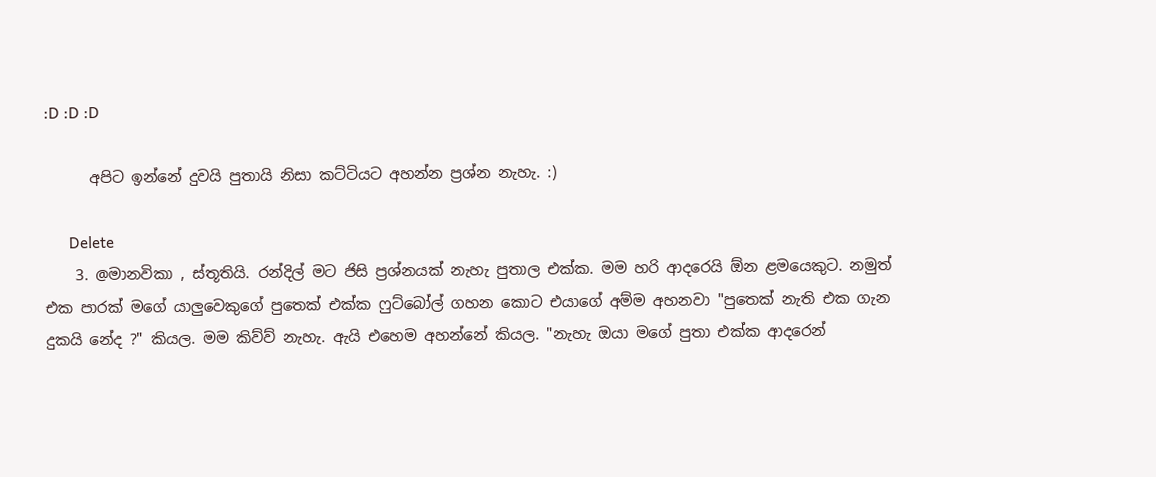:D :D :D

      අපිට ඉන්නේ දුවයි පුතායි නිසා කට්ටියට අහන්න ප්‍රශ්න නැහැ. :)

      Delete
    3. @මානවිකා , ස්තූතියි. රන්දිල් මට ජිසි ප්‍රශ්නයක් නැහැ පුතාල එක්ක. මම හරි ආදරෙයි ඕන ළමයෙකුට. නමුත් එක පාරක් මගේ යාලුවෙකුගේ පුතෙක් එක්ක ෆුට්බෝල් ගහන කොට එයාගේ අම්ම අහනවා "පුතෙක් නැති එක ගැන දුකයි නේද ?" කියල. මම කිව්ව් නැහැ. ඇයි එහෙම අහන්නේ කියල. "නැහැ ඔයා මගේ පුතා එක්ක ආදරෙන්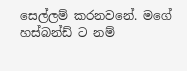සෙල්ලම් කරනවනේ. මගේ හස්බන්ඩ් ට නම්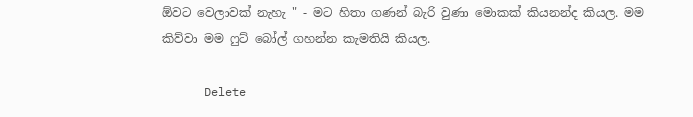ඕවට වෙලාවක් නැහැ " - මට හිතා ගණන් බැරි වුණා මොකක් කියනන්ද කියල. මම කිව්වා මම ෆුට් බෝල් ගහන්න කැමතියි කියල.

      Delete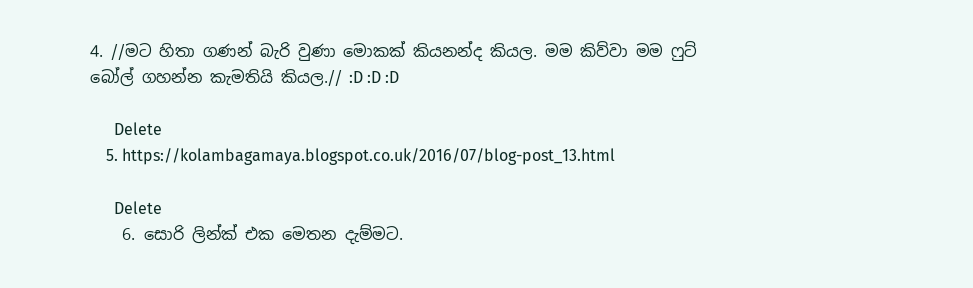4. //මට හිතා ගණන් බැරි වුණා මොකක් කියනන්ද කියල. මම කිව්වා මම ෆුට් බෝල් ගහන්න කැමතියි කියල.// :D :D :D

      Delete
    5. https://kolambagamaya.blogspot.co.uk/2016/07/blog-post_13.html

      Delete
    6. සොරි ලින්ක් එක මෙතන දැම්මට.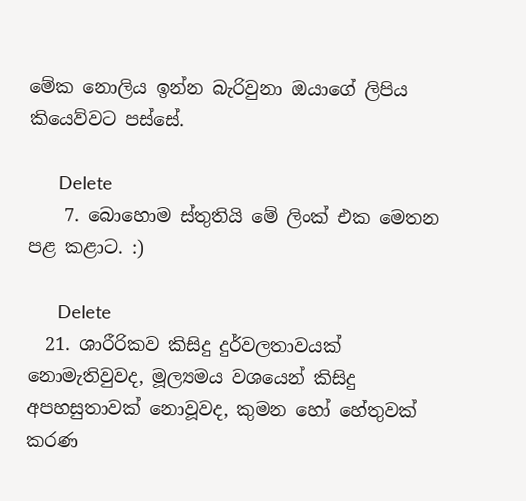මේක නොලිය ඉන්න බැරිවුනා ඔයාගේ ලිපිය කියෙව්වට පස්සේ.

      Delete
    7. බොහොම ස්තුතියි මේ ලිංක් එක මෙතන පළ කළාට. :)

      Delete
  21. ශාරීරිකව කිසිදු දුර්වලතාවයක් නොමැතිවුවද, මූල්‍යමය වශයෙන් කිසිදු අපහසුතාවක් නොවූවද, කුමන හෝ හේතුවක් කරණ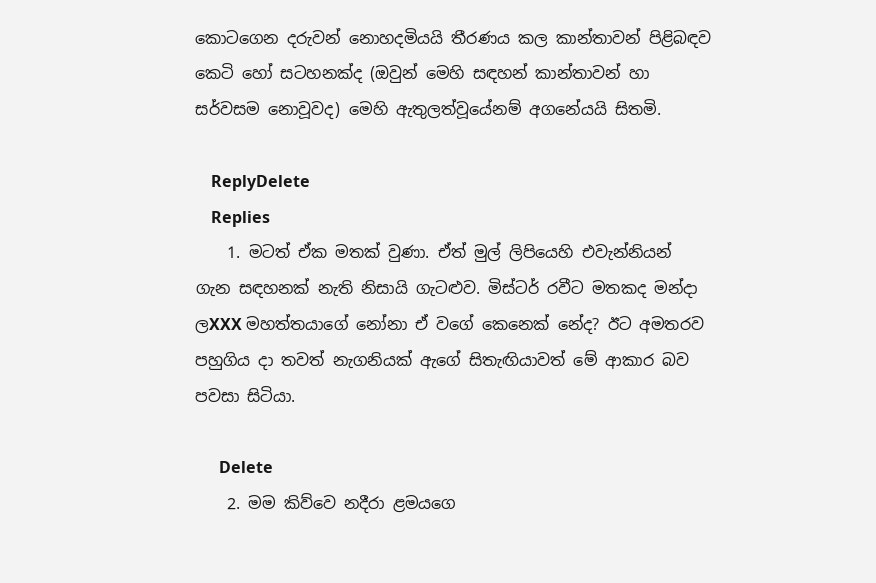කොටගෙන දරුවන් නොහදමියයි තීරණය කල කාන්තාවන් පිළිබඳව කෙටි හෝ සටහනක්ද (ඔවුන් මෙහි සඳහන් කාන්තාවන් හා සර්වසම නොවූවද) මෙහි ඇතුලත්වූයේනම් අගනේයයි සිතමි.

    ReplyDelete
    Replies
    1. මටත් ඒක මතක් වුණා. ඒත් මුල් ලිපියෙහි එවැන්නියන් ගැන සඳහනක් නැති නිසායි ගැටළුව. මිස්ටර් රවීට මතකද මන්දා ලXXX මහත්තයාගේ නෝනා ඒ වගේ කෙනෙක් නේද? ඊට අමතරව පහුගිය දා තවත් නැගනියක් ඇගේ සිතැඟියාවත් මේ ආකාර බව පවසා සිටියා.

      Delete
    2. මම කිව්වෙ නදීරා ළමයගෙ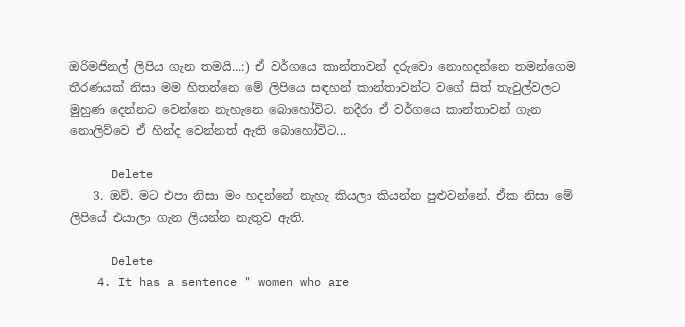ඔරිමජිනල් ලිපිය ගැන තමයි...:) ඒ වර්ගයෙ කාන්තාවන් දරුවො නොහදන්නෙ තමන්ගෙම තීරණයක් නිසා මම හිතන්නෙ මේ ලිපියෙ සඳහන් කාන්තාවන්ට වගේ සිත් තැවුල්වලට මුහුණ දෙන්නට වෙන්නෙ නැහැනෙ බොහෝවිට. නදීරා ඒ වර්ගයෙ කාන්තාවන් ගැන නොලිව්වෙ ඒ හින්ද වෙන්නත් ඇති බොහෝවිට...

      Delete
    3. ඔව්. මට එපා නිසා මං හදන්නේ නැහැ කියලා කියන්න පුළුවන්නේ. ඒක නිසා මේ ලිපියේ එයාලා ගැන ලියන්න නැතුව ඇති.

      Delete
    4. It has a sentence " women who are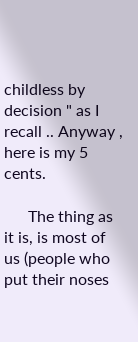childless by decision " as I recall .. Anyway , here is my 5 cents.

      The thing as it is, is most of us (people who put their noses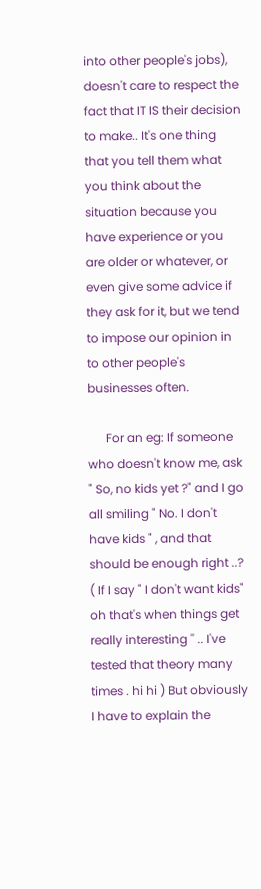into other people's jobs), doesn't care to respect the fact that IT IS their decision to make.. It's one thing that you tell them what you think about the situation because you have experience or you are older or whatever, or even give some advice if they ask for it, but we tend to impose our opinion in to other people's businesses often.

      For an eg: If someone who doesn't know me, ask " So, no kids yet ?" and I go all smiling " No. I don't have kids " , and that should be enough right ..? ( If I say " I don't want kids" oh that's when things get really interesting '' .. I've tested that theory many times . hi hi ) But obviously I have to explain the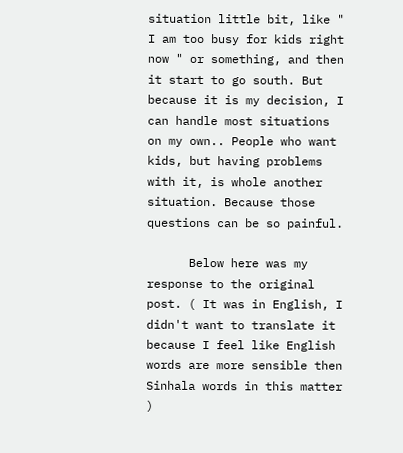situation little bit, like " I am too busy for kids right now " or something, and then it start to go south. But because it is my decision, I can handle most situations on my own.. People who want kids, but having problems with it, is whole another situation. Because those questions can be so painful.

      Below here was my response to the original post. ( It was in English, I didn't want to translate it because I feel like English words are more sensible then Sinhala words in this matter )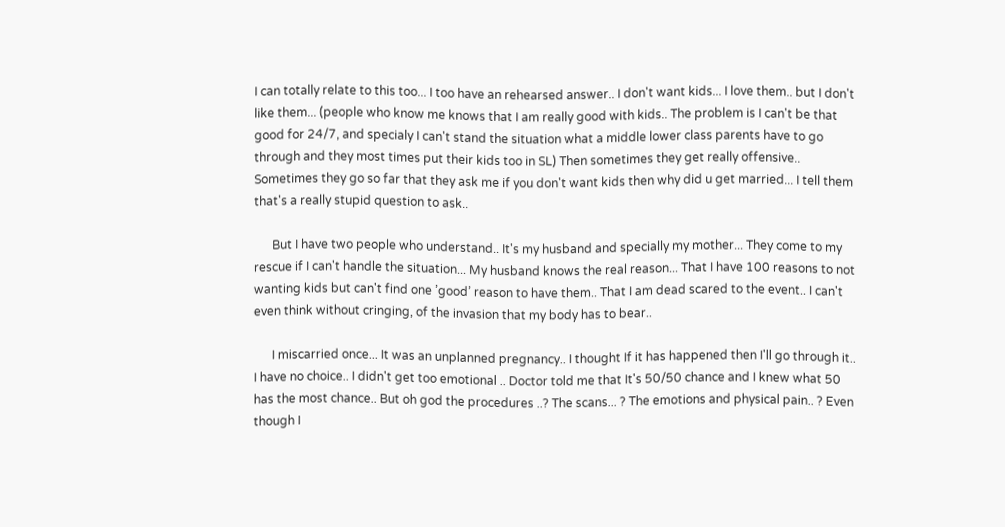I can totally relate to this too... I too have an rehearsed answer.. I don't want kids... I love them.. but I don't like them... (people who know me knows that I am really good with kids.. The problem is I can't be that good for 24/7, and specialy I can't stand the situation what a middle lower class parents have to go through and they most times put their kids too in SL) Then sometimes they get really offensive.. Sometimes they go so far that they ask me if you don't want kids then why did u get married... I tell them that's a really stupid question to ask..

      But I have two people who understand.. It's my husband and specially my mother... They come to my rescue if I can't handle the situation... My husband knows the real reason... That I have 100 reasons to not wanting kids but can't find one ’good’ reason to have them.. That I am dead scared to the event.. I can't even think without cringing, of the invasion that my body has to bear..

      I miscarried once... It was an unplanned pregnancy.. I thought If it has happened then I'll go through it.. I have no choice.. I didn't get too emotional .. Doctor told me that It's 50/50 chance and I knew what 50 has the most chance.. But oh god the procedures ..? The scans... ? The emotions and physical pain.. ? Even though I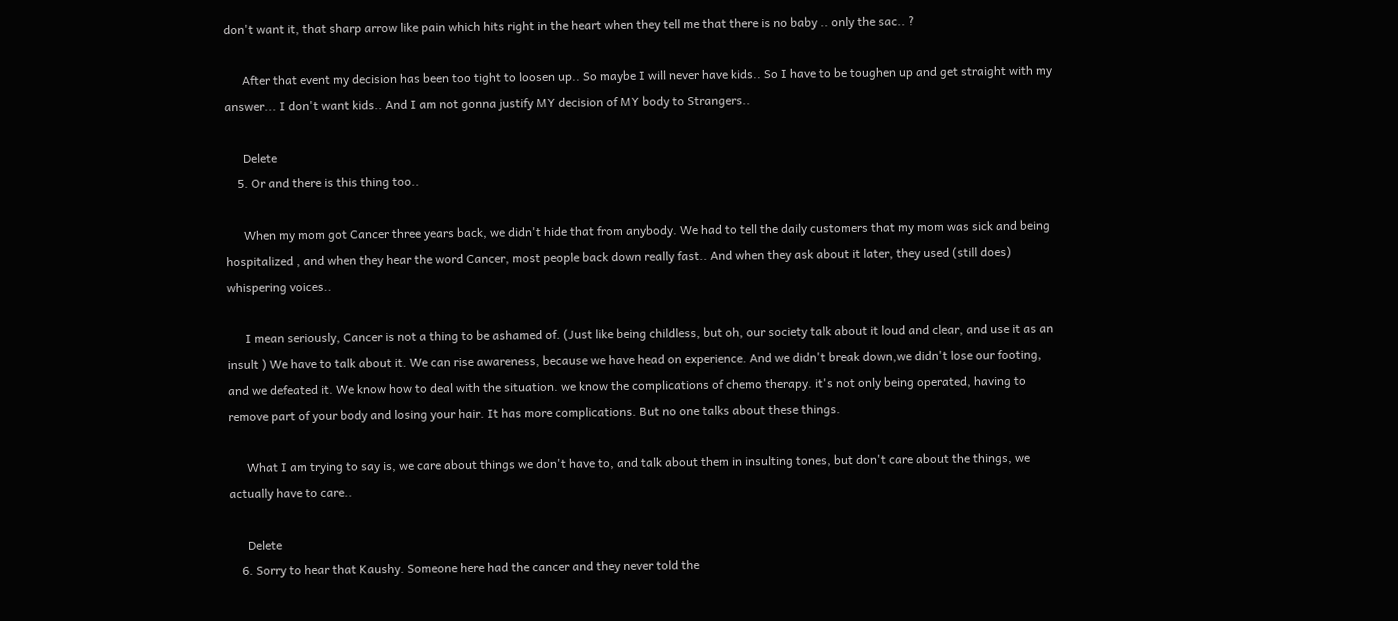don't want it, that sharp arrow like pain which hits right in the heart when they tell me that there is no baby .. only the sac.. ?

      After that event my decision has been too tight to loosen up.. So maybe I will never have kids.. So I have to be toughen up and get straight with my answer... I don't want kids.. And I am not gonna justify MY decision of MY body to Strangers..

      Delete
    5. Or and there is this thing too..

      When my mom got Cancer three years back, we didn't hide that from anybody. We had to tell the daily customers that my mom was sick and being hospitalized , and when they hear the word Cancer, most people back down really fast.. And when they ask about it later, they used (still does) whispering voices..

      I mean seriously, Cancer is not a thing to be ashamed of. (Just like being childless, but oh, our society talk about it loud and clear, and use it as an insult ) We have to talk about it. We can rise awareness, because we have head on experience. And we didn't break down,we didn't lose our footing, and we defeated it. We know how to deal with the situation. we know the complications of chemo therapy. it's not only being operated, having to remove part of your body and losing your hair. It has more complications. But no one talks about these things.

      What I am trying to say is, we care about things we don't have to, and talk about them in insulting tones, but don't care about the things, we actually have to care..

      Delete
    6. Sorry to hear that Kaushy. Someone here had the cancer and they never told the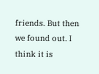friends. But then we found out. I think it is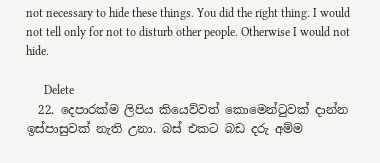not necessary to hide these things. You did the right thing. I would not tell only for not to disturb other people. Otherwise I would not hide.

      Delete
  22. දෙපාරක්ම ලිපිය කියෙව්වත් කොමෙන්ටුවක් දාන්න ඉස්පාසුවක් නැති උනා. බස් එකට බඩ දරු අම්ම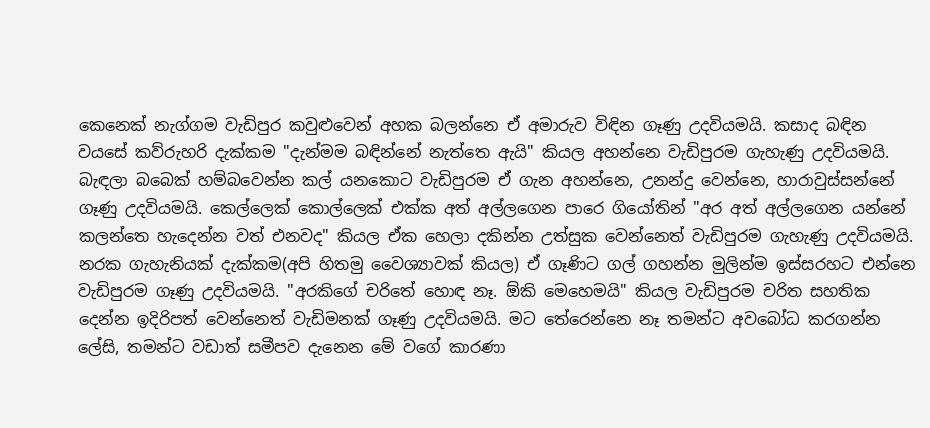කෙනෙක් නැග්ගම වැඩිපුර කවුළුවෙන් අහක බලන්නෙ ඒ අමාරුව විඳින ගෑණු උදවියමයි. කසාද බඳින වයසේ කව්රුහරි දැක්කම "දැන්මම බඳින්නේ නැත්තෙ ඇයි" කියල අහන්නෙ වැඩිපුරම ගැහැණු උදවියමයි. බැඳලා බබෙක් හම්බවෙන්න කල් යනකොට වැඩිපුරම ඒ ගැන අහන්නෙ, උනන්දු වෙන්නෙ, හාරාවුස්සන්නේ ගෑණු උදවියමයි. කෙල්ලෙක් කොල්ලෙක් එක්ක අත් අල්ලගෙන පාරෙ ගියෝතින් "අර අත් අල්ලගෙන යන්නේ කලන්තෙ හැදෙන්න වත් එනවද" කියල ඒක හෙලා දකින්න උත්සුක වෙන්නෙත් වැඩිපුරම ගැහැණු උදවියමයි. නරක ගැහැනියක් දැක්කම(අපි හිතමු වෛශ්‍යාවක් කියල) ඒ ගෑණිට ගල් ගහන්න මුලින්ම ඉස්සරහට එන්නෙ වැඩිපුරම ගෑණු උදවියමයි. "අරකිගේ චරිතේ හොඳ නෑ. ඕකි මෙහෙමයි" කියල වැඩිපුරම චරිත සහතික දෙන්න ඉදිරිපත් වෙන්නෙත් වැඩිමනක් ගෑණු උදවියමයි. මට තේරෙන්නෙ නෑ තමන්ට අවබෝධ කරගන්න ලේසි, තමන්ට වඩාත් සමීපව දැනෙන මේ වගේ කාරණා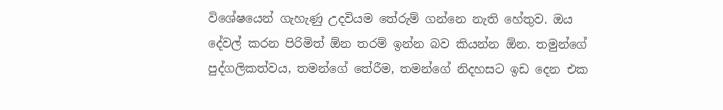විශේෂයෙන් ගැහැණු උදවියම තේරුම් ගන්නෙ නැති හේතුව. ඔය දේවල් කරන පිරිමිත් ඕන තරම් ඉන්න බව කියන්න ඕන. තමුන්ගේ පුද්ගලිකත්වය, තමන්ගේ තේරීම, තමන්ගේ නිදහසට ඉඩ දෙන එක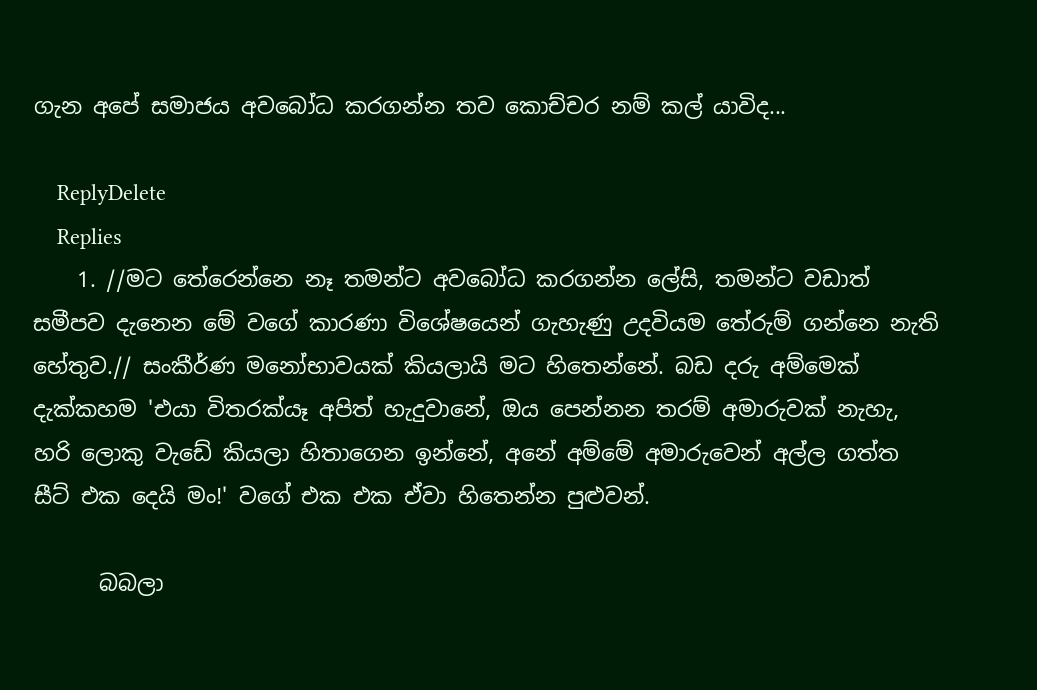ගැන අපේ සමාජය අවබෝධ කරගන්න තව කොච්චර නම් කල් යාවිද...

    ReplyDelete
    Replies
    1. //මට තේරෙන්නෙ නෑ තමන්ට අවබෝධ කරගන්න ලේසි, තමන්ට වඩාත් සමීපව දැනෙන මේ වගේ කාරණා විශේෂයෙන් ගැහැණු උදවියම තේරුම් ගන්නෙ නැති හේතුව.// සංකීර්ණ මනෝභාවයක් කියලායි මට හිතෙන්නේ. බඩ දරු අම්මෙක් දැක්කහම 'එයා විතරක්යෑ අපිත් හැදුවානේ, ඔය පෙන්නන තරම් අමාරුවක් නැහැ, හරි ලොකු වැඩේ කියලා හිතාගෙන ඉන්නේ, අනේ අම්මේ අමාරුවෙන් අල්ල ගත්ත සීට් එක දෙයි මං!' වගේ එක එක ඒවා හිතෙන්න පුළුවන්.

      බබලා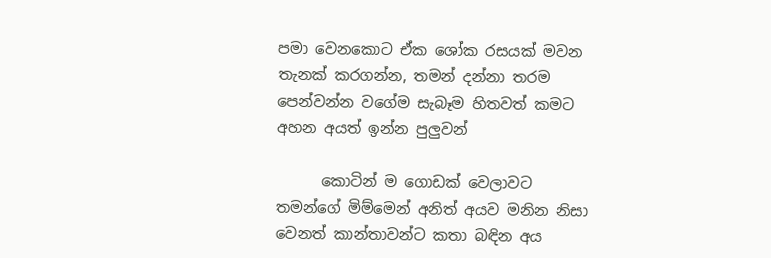පමා වෙනකොට ඒක ශෝක රසයක් මවන තැනක් කරගන්න, තමන් දන්නා තරම පෙන්වන්න වගේම සැබෑම හිතවත් කමට අහන අයත් ඉන්න පුලුවන්

      කොටින් ම ගොඩක් වෙලාවට තමන්ගේ මිම්මෙන් අනිත් අයව මනින නිසා වෙනත් කාන්තාවන්ට කතා බඳින අය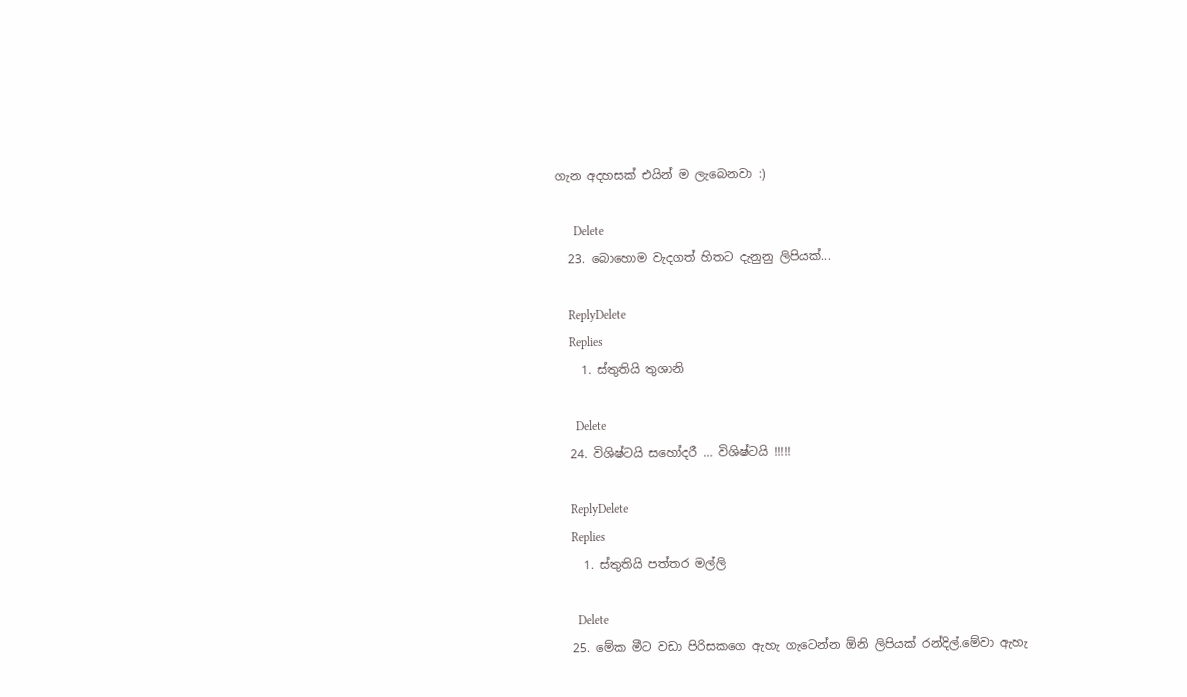ගැන අදහසක් එයින් ම ලැබෙනවා :)

      Delete
  23. බොහොම වැදගත් හිතට දැනුනු ලිපියක්...

    ReplyDelete
    Replies
    1. ස්තුතියි තුශානි

      Delete
  24. විශිෂ්ටයි සහෝදරී … විශිෂ්ටයි !!!!!

    ReplyDelete
    Replies
    1. ස්තුතියි පත්තර මල්ලි

      Delete
  25. මේක මීට වඩා පිරිසකගෙ ඇහැ ගැටෙන්න ඕනි ලිපියක් රන්දිල්.මේවා ඇහැ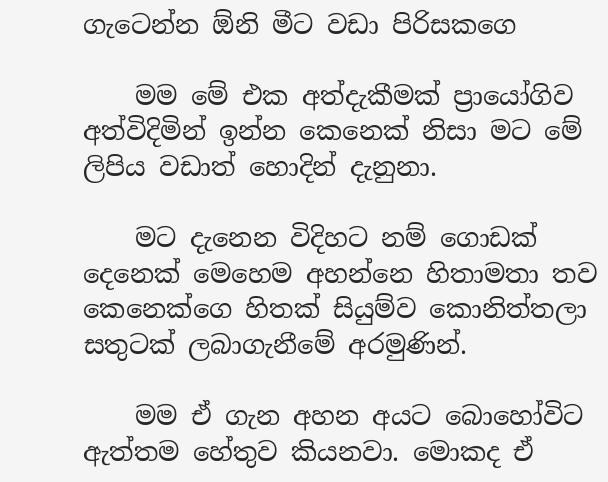ගැටෙන්න ඕනි මීට වඩා පිරිසකගෙ

    මම මේ එක අත්දැකීමක් ප්‍රායෝගිව අත්විදිමින් ඉන්න කෙනෙක් නිසා මට මේ ලිපිය වඩාත් හොදින් දැනුනා.

    මට දැනෙන විදිහට නම් ගොඩක් දෙනෙක් මෙහෙම අහන්නෙ හිතාමතා තව කෙනෙක්ගෙ හිතක් සියුම්ව කොනිත්තලා සතුටක් ලබාගැනීමේ අරමුණින්.

    මම ඒ ගැන අහන අයට බොහෝවිට ඇත්තම හේතුව කියනවා. මොකද ඒ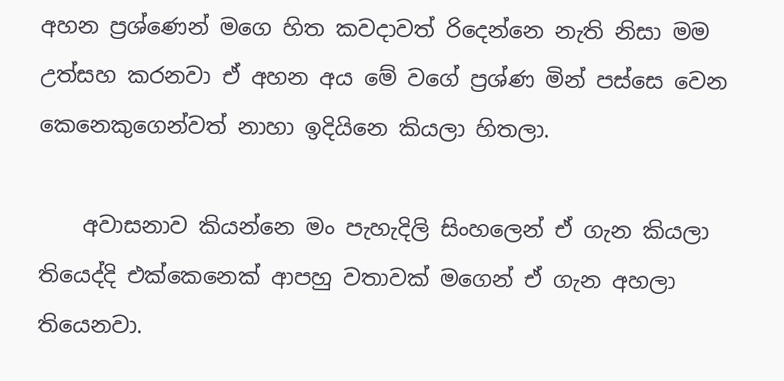අහන ප්‍රශ්ණෙන් මගෙ හිත කවදාවත් රිදෙන්නෙ නැති නිසා මම උත්සහ කරනවා ඒ අහන අය මේ වගේ ප්‍රශ්ණ මින් පස්සෙ වෙන කෙනෙකුගෙන්වත් නාහා ඉදියිනෙ කියලා හිතලා.

    අවාසනාව කියන්නෙ මං පැහැදිලි සිංහලෙන් ඒ ගැන කියලා තියෙද්දි එක්කෙනෙක් ආපහු වතාවක් මගෙන් ඒ ගැන අහලා තියෙනවා.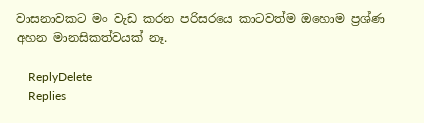වාසනාවකට මං වැඩ කරන පරිසරයෙ කාටවත්ම ඔහොම ප්‍රශ්ණ අහන මානසිකත්වයක් නෑ.

    ReplyDelete
    Replies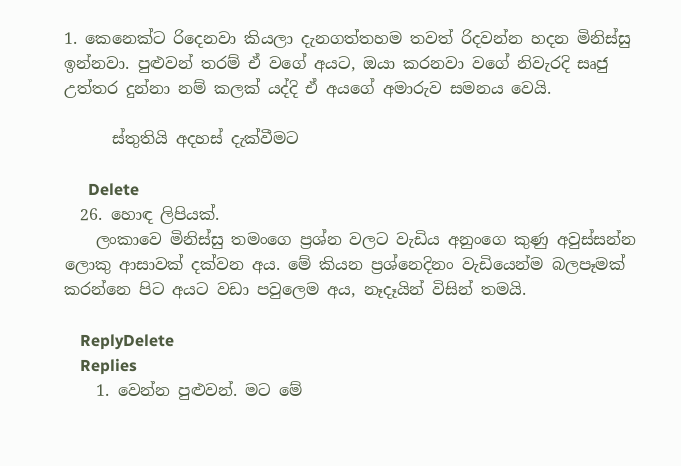1. කෙනෙක්ට රිදෙනවා කියලා දැනගත්තහම තවත් රිදවන්න හදන මිනිස්සු ඉන්නවා. පුළුවන් තරම් ඒ වගේ අයට, ඔයා කරනවා වගේ නිවැරදි සෘජු උත්තර දුන්නා නම් කලක් යද්දි ඒ අයගේ අමාරුව සමනය වෙයි.

      ස්තුතියි අදහස් දැක්වීමට

      Delete
  26. හොඳ ලිපියක්.
    ලංකාවෙ මිනිස්සු තමංගෙ ප්‍රශ්න වලට වැඩිය අනුංගෙ කුණු අවුස්සන්න ලොකු ආසාවක් දක්වන අය. මේ කියන ප්‍රශ්නෙදිනං වැඩියෙන්ම බලපෑමක් කරන්නෙ පිට අයට වඩා පවුලෙම අය, නෑදෑයින් විසින් තමයි.

    ReplyDelete
    Replies
    1. වෙන්න පුළුවන්. මට මේ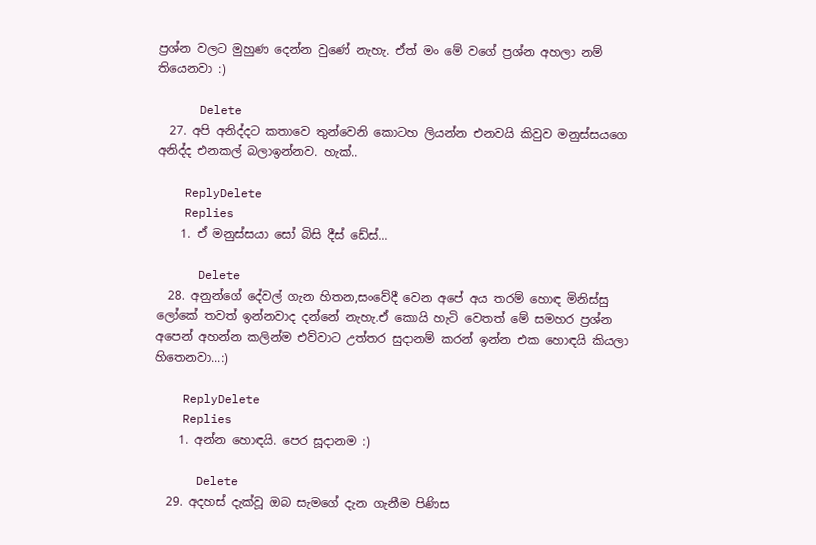ප්‍රශ්න වලට මුහුණ දෙන්න වුණේ නැහැ. ඒත් මං මේ වගේ ප්‍රශ්න අහලා නම් තියෙනවා :)

      Delete
  27. අපි අනිද්දට කතාවෙ තුන්වෙනි කොටහ ලියන්න එනවයි කිවුව මනුස්සයගෙ අනිද්ද එනකල් බලාඉන්නව. හැක්..

    ReplyDelete
    Replies
    1. ඒ මනුස්සයා සෝ බිසි දීස් ඩේස්...

      Delete
  28. අනුන්ගේ දේවල් ගැන හිතන,සංවේදී වෙන අපේ අය තරම් හොඳ මිනිස්සු ලෝකේ තවත් ඉන්නවාද දන්නේ නැහැ.ඒ කොයි හැටි වෙතත් මේ සමහර ප්‍රශ්න අපෙන් අහන්න කලින්ම එව්වාට උත්තර සුදානම් කරන් ඉන්න එක හොඳයි කියලා හිතෙනවා...:)

    ReplyDelete
    Replies
    1. අන්න හොඳයි. පෙර සූදානම :)

      Delete
  29. අදහස් දැක්වූ ඔබ සැමගේ දැන ගැනීම පිණිස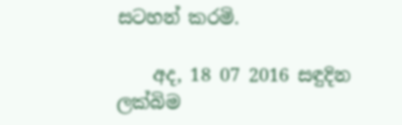සටහන් කරමි.

    අද, 18 07 2016 සඳුදින ලක්බිම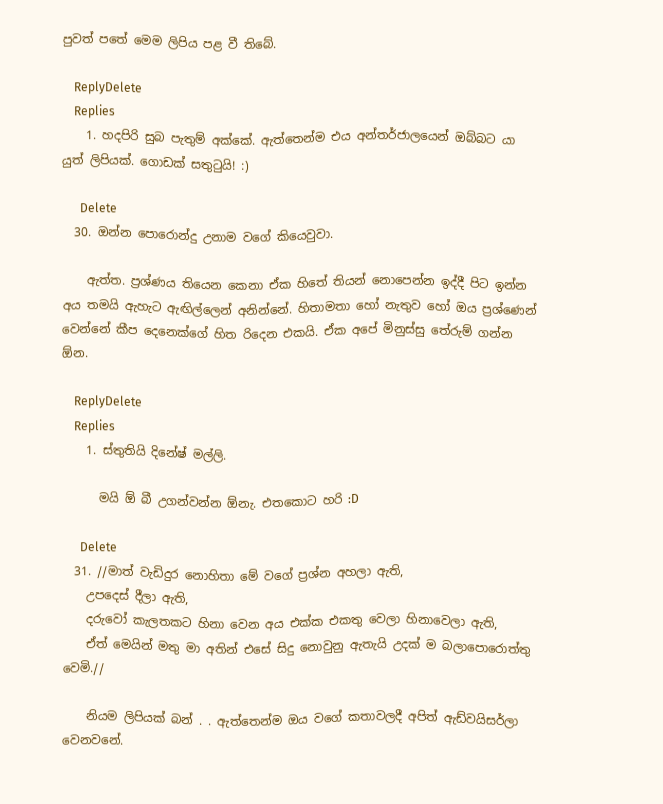පුවත් පතේ මෙම ලිපිය පළ වී තිබේ.

    ReplyDelete
    Replies
    1. හදපිරි සුබ පැතුම් අක්කේ. ඇත්තෙන්ම එය අන්තර්ජාලයෙන් ඔබ්බට යා යුත් ලිපියක්. ගොඩක් සතුටුයි! :)

      Delete
  30. ඔන්න පොරොන්දු උනාම වගේ කියෙවුවා.

    ඇත්ත. ප්‍රශ්ණය තියෙන කෙනා ඒක හිතේ තියන් නොපෙන්න ඉද්දී පිට ඉන්න අය තමයි ඇහැට ඇඟිල්ලෙන් අනින්නේ. හිතාමතා හෝ නැතුව හෝ ඔය ප්‍රශ්ණෙන් වෙන්නේ කීප දෙනෙක්ගේ හිත රිදෙන එකයි. ඒක අපේ මිනුස්සු තේරුම් ගන්න ඕන.

    ReplyDelete
    Replies
    1. ස්තුතියි දිනේෂ් මල්ලි.

      මයි ඕ බී උගන්වන්න ඕනැ. එතකොට හරි :D

      Delete
  31. //මාත් වැඩිදුර නොහිතා මේ වගේ ප්‍රශ්න අහලා ඇති,
    උපදෙස් දීලා ඇති,
    දරුවෝ කැලතකට හිනා වෙන අය එක්ක එකතු වෙලා හිනාවෙලා ඇති,
    ඒත් මෙයින් මතු මා අතින් එසේ සිදු නොවුනු ඇතැයි උදක් ම බලාපොරොත්තු වෙමි.//

    නියම ලිපියක් බන් . . ඇත්තෙන්ම ඔය වගේ කතාවලදී අපිත් ඇඩ්වයිසර්ලා වෙනවනේ.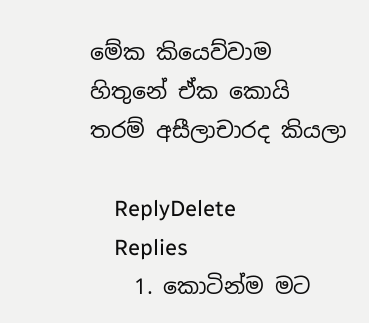මේක කියෙව්වාම හිතුනේ ඒක කොයි තරම් අසීලාචාරද කියලා

    ReplyDelete
    Replies
    1. කොටින්ම මට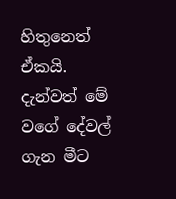හිතුනෙත් ඒකයි. දැන්වත් මේ වගේ දේවල් ගැන මීට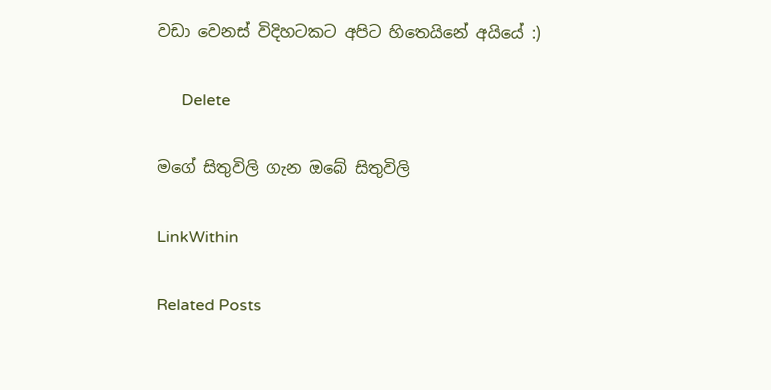වඩා වෙනස් විදිහටකට අපිට හිතෙයිනේ අයියේ :)

      Delete

මගේ සිතුවිලි ගැන ඔබේ සිතුවිලි

LinkWithin

Related Posts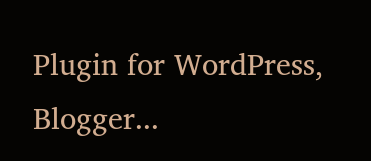Plugin for WordPress, Blogger...